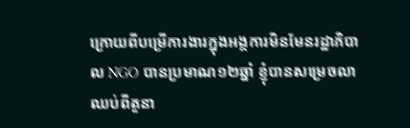ក្រោយពីបម្រើការងារក្នុងអង្គការមិនមែនរដ្ឋាភិបាល NGO បានប្រមាណ១២ឆ្នាំ ខ្ញុំបានសម្រេចលាឈប់ពីតួនា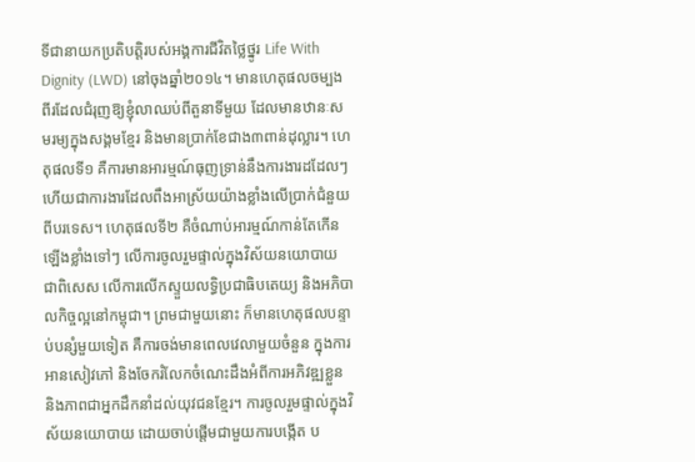ទីជានាយកប្រតិបត្តិរបស់អង្គការជីវិតថ្លៃថ្នូរ Life With Dignity (LWD) នៅចុងឆ្នាំ២០១៤។ មានហេតុផលចម្បងពីរដែលជំរុញឱ្យខ្ញុំលាឈប់ពីតួនាទីមួយ ដែលមានឋានៈសមរម្យក្នុងសង្គមខ្មែរ និងមានប្រាក់ខែជាង៣ពាន់ដុល្លារ។ ហេតុផលទី១ គឺការមានអារម្មណ៍ធុញទ្រាន់នឹងការងារដដែលៗ ហើយជាការងារដែលពឹងអាស្រ័យយ៉ាងខ្លាំងលើប្រាក់ជំនួយពីបរទេស។ ហេតុផលទី២ គឺចំណាប់អារម្មណ៍កាន់តែកើនឡើងខ្លាំងទៅៗ លើការចូលរួមផ្ទាល់ក្នុងវិស័យនយោបាយ ជាពិសេស លើការលើកស្ទួយលទ្ធិប្រជាធិបតេយ្យ និងអភិបាលកិច្ចល្អនៅកម្ពុជា។ ព្រមជាមួយនោះ ក៏មានហេតុផលបន្ទាប់បន្សំមួយទៀត គឺការចង់មានពេលវេលាមួយចំនួន ក្នុងការអានសៀវភៅ និងចែករំលែកចំណេះដឹងអំពីការអភិវឌ្ឍខ្លួន និងភាពជាអ្នកដឹកនាំដល់យុវជនខ្មែរ។ ការចូលរួមផ្ទាល់ក្នុងវិស័យនយោបាយ ដោយចាប់ផ្តើមជាមួយការបង្កើត ប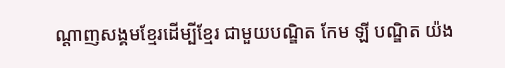ណ្តាញសង្គមខ្មែរដើម្បីខ្មែរ ជាមួយបណ្ឌិត កែម ឡី បណ្ឌិត យ៉ង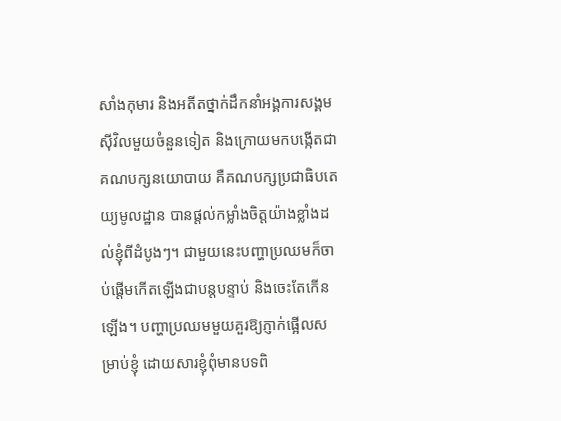សាំងកុមារ និងអតីតថ្នាក់ដឹកនាំអង្គការសង្គមស៊ីវិលមួយចំនួនទៀត និងក្រោយមកបង្កើតជាគណបក្សនយោបាយ គឺគណបក្សប្រជាធិបតេយ្យមូលដ្ឋាន បានផ្តល់កម្លាំងចិត្តយ៉ាងខ្លាំងដល់ខ្ញុំពីដំបូងៗ។ ជាមួយនេះបញ្ហាប្រឈមក៏ចាប់ផ្តើមកើតឡើងជាបន្តបន្ទាប់ និងចេះតែកើនឡើង។ បញ្ហាប្រឈមមួយគួរឱ្យភ្ញាក់ផ្អើលសម្រាប់ខ្ញុំ ដោយសារខ្ញុំពុំមានបទពិ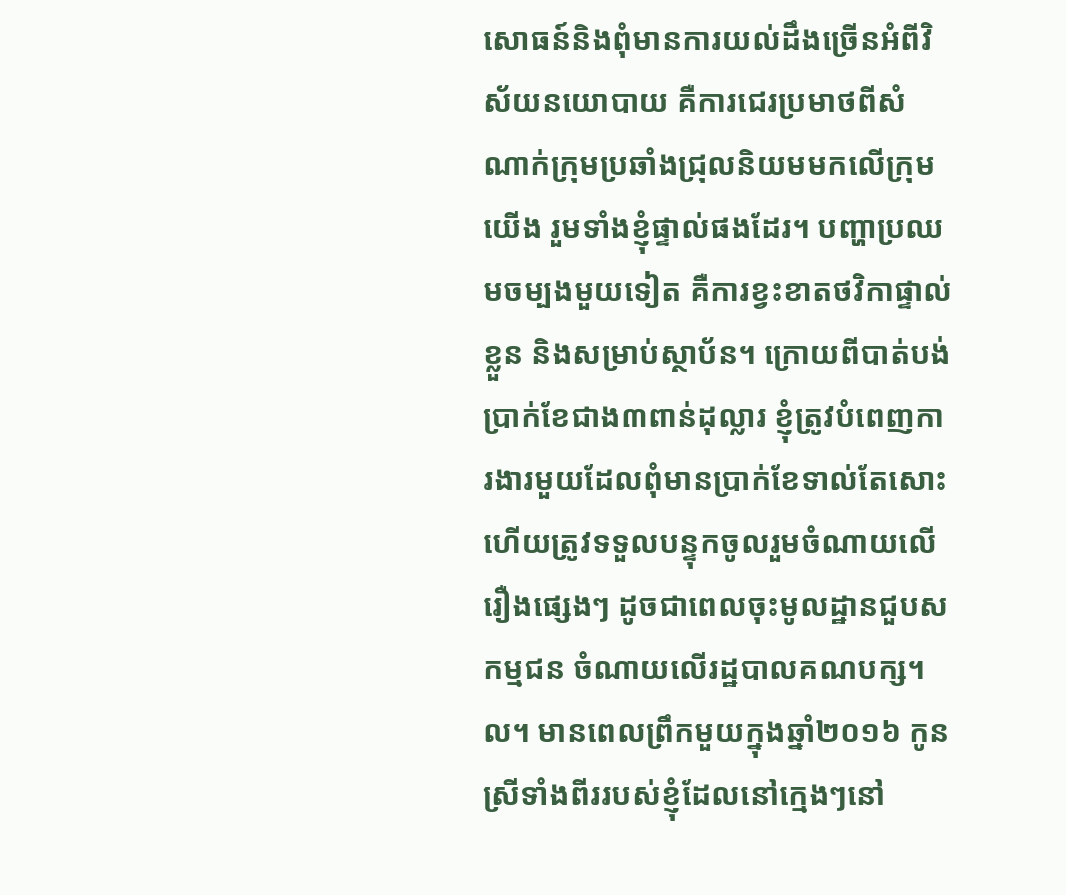សោធន៍និងពុំមានការយល់ដឹងច្រើនអំពីវិស័យនយោបាយ គឺការជេរប្រមាថពីសំណាក់ក្រុមប្រឆាំងជ្រុលនិយមមកលើក្រុមយើង រួមទាំងខ្ញុំផ្ទាល់ផងដែរ។ បញ្ហាប្រឈមចម្បងមួយទៀត គឺការខ្វះខាតថវិកាផ្ទាល់ខ្លួន និងសម្រាប់ស្ថាប័ន។ ក្រោយពីបាត់បង់ប្រាក់ខែជាង៣ពាន់ដុល្លារ ខ្ញុំត្រូវបំពេញការងារមួយដែលពុំមានប្រាក់ខែទាល់តែសោះ ហើយត្រូវទទួលបន្ទុកចូលរួមចំណាយលើរឿងផ្សេងៗ ដូចជាពេលចុះមូលដ្ឋានជួបសកម្មជន ចំណាយលើរដ្ឋបាលគណបក្ស។ល។ មានពេលព្រឹកមួយក្នុងឆ្នាំ២០១៦ កូនស្រីទាំងពីររបស់ខ្ញុំដែលនៅក្មេងៗនៅ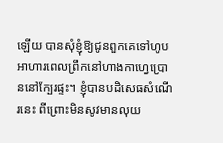ឡើយ បានសុំខ្ញុំឱ្យជូនពួកគេទៅហូបអាហារពេលព្រឹកនៅហាងកាហ្វេប្រោននៅក្បែរផ្ទះ។ ខ្ញុំបានបដិសេធសំណើរនេះ ពីព្រោះមិនសូវមានលុយ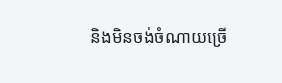និងមិនចង់ចំណាយច្រើ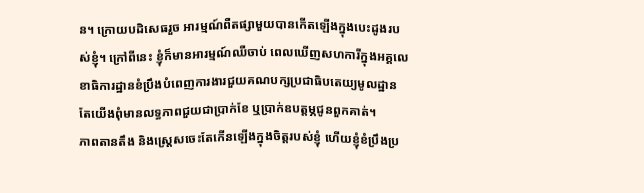ន។ ក្រោយបដិសេធរួច អារម្មណ៍ពឺតផ្សាមួយបានកើតឡើងក្នុងបេះដូងរបស់ខ្ញុំ។ ក្រៅពីនេះ ខ្ញុំក៏មានអារម្មណ៍ឈឺចាប់ ពេលឃើញសហការីក្នុងអគ្គលេខាធិការដ្ឋានខំប្រឹងបំពេញការងារជួយគណបក្សប្រជាធិបតេយ្យមូលដ្ឋាន តែយើងពុំមានលទ្ធភាពជួយជាប្រាក់ខែ ឬប្រាក់ឧបត្តម្ភជូនពួកគាត់។
ភាពតានតឹង និងស្ត្រេសចេះតែកើនឡើងក្នុងចិត្តរបស់ខ្ញុំ ហើយខ្ញុំខំប្រឹងប្រ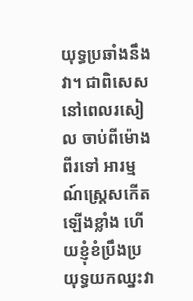យុទ្ធប្រឆាំងនឹងវា។ ជាពិសេស នៅពេលរសៀល ចាប់ពីម៉ោងពីរទៅ អារម្មណ៍ស្រ្តេសកើតឡើងខ្លាំង ហើយខ្ញុំខំប្រឹងប្រយុទ្ធយកឈ្នះវា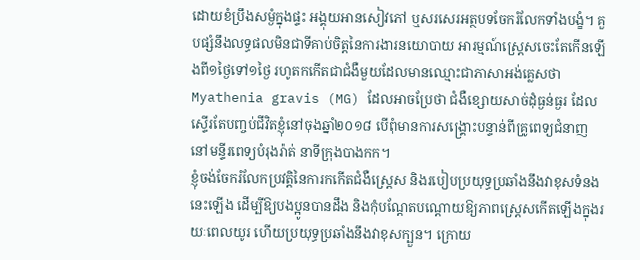ដោយខំប្រឹងសម្ងំក្នុងផ្ទះ អង្គុយអានសៀវភៅ ឬសរសេរអត្ថបទចែករំលែកទាំងបង្ខំ។ គួបផ្សំនឹងលទ្ធផលមិនជាទីគាប់ចិត្តនៃការងារនយោបាយ អារម្មណ៍ស្រ្តេសចេះតែកើនឡើងពី១ថ្ងៃទៅ១ថ្ងៃ រហូតកកើតជាជំងឺមួយដែលមានឈ្មោះជាភាសាអង់គ្លេសថា Myathenia gravis (MG) ដែលអាចប្រែថា ជំងឺខ្សោយសាច់ដុំធ្ងន់ធ្ងរ ដែលស្ទើរតែបញ្ចប់ជីវិតខ្ញុំនៅចុងឆ្នាំ២០១៨ បើពុំមានការសង្គ្រោះបន្ទាន់ពីគ្រូពេទ្យជំនាញ នៅមន្ទីរពេទ្យបំរុងរ៉ាត់ នាទីក្រុងបាងកក។
ខ្ញុំចង់ចែករំលែកប្រវត្តិនៃការកកើតជំងឺស្រ្តេស និងរបៀបប្រយុទ្ធប្រឆាំងនឹងវាខុសទំនងនេះឡើង ដើម្បីឱ្យបងប្អូនបានដឹង និងកុំបណ្តែតបណ្តោយឱ្យភាពស្រ្តេសកើតឡើងក្នុងរយៈពេលយូរ ហើយប្រយុទ្ធប្រឆាំងនឹងវាខុសក្បួន។ ក្រោយ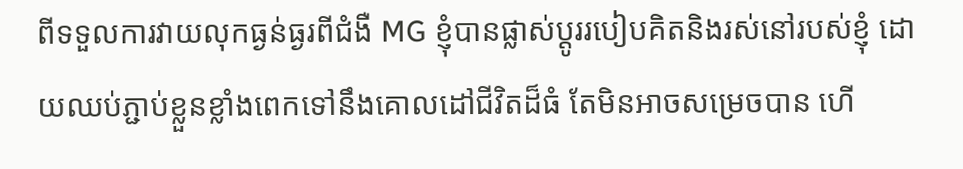ពីទទួលការវាយលុកធ្ងន់ធ្ងរពីជំងឺ MG ខ្ញុំបានផ្លាស់ប្តូររបៀបគិតនិងរស់នៅរបស់ខ្ញុំ ដោយឈប់ភ្ជាប់ខ្លួនខ្លាំងពេកទៅនឹងគោលដៅជីវិតដ៏ធំ តែមិនអាចសម្រេចបាន ហើ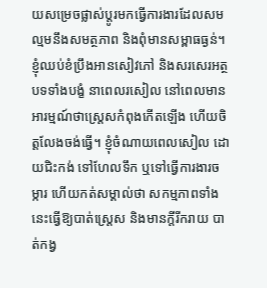យសម្រេចផ្លាស់ប្តូរមកធ្វើការងារដែលសមល្មមនឹងសមត្ថភាព និងពុំមានសម្ពាធធ្ងន់។ ខ្ញុំឈប់ខំប្រឹងអានសៀវភៅ និងសរសេរអត្ថបទទាំងបង្ខំ នាពេលរសៀល នៅពេលមានអារម្មណ៍ថាស្រ្តេសកំពុងកើតឡើង ហើយចិត្តលែងចង់ធ្វើ។ ខ្ញុំចំណាយពេលសៀល ដោយជិះកង់ ទៅហែលទឹក ឬទៅធ្វើការងារចម្ការ ហើយកត់សម្គាល់ថា សកម្មភាពទាំងនេះធ្វើឱ្យបាត់ស្រ្តេស និងមានក្តីរីករាយ បាត់កង្វ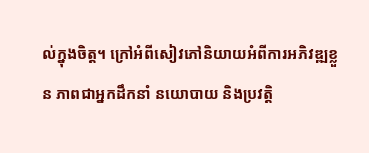ល់ក្នុងចិត្ត។ ក្រៅអំពីសៀវភៅនិយាយអំពីការអភិវឌ្ឍខ្លួន ភាពជាអ្នកដឹកនាំ នយោបាយ និងប្រវត្តិ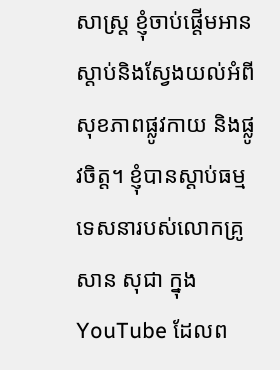សាស្រ្ត ខ្ញុំចាប់ផ្តើមអាន ស្តាប់និងស្វែងយល់អំពីសុខភាពផ្លូវកាយ និងផ្លូវចិត្ត។ ខ្ញុំបានស្តាប់ធម្មទេសនារបស់លោកគ្រូ សាន សុជា ក្នុង YouTube ដែលព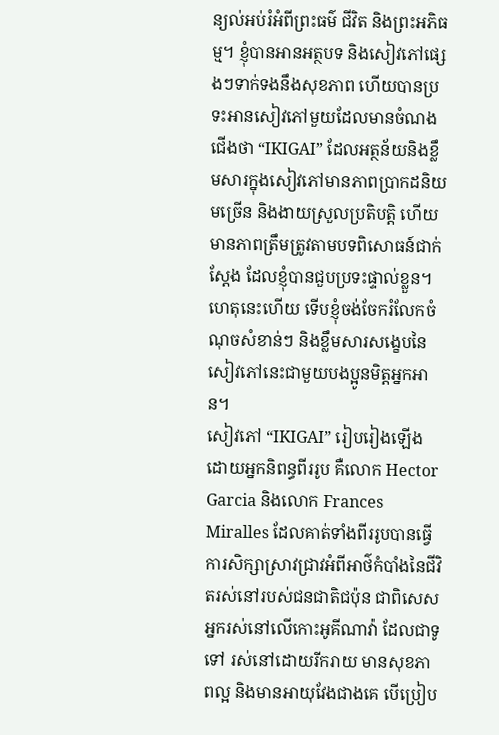ន្យល់អប់រំអំពីព្រះធម៌ ជីវិត និងព្រះអភិធម្ម។ ខ្ញុំបានអានអត្ថបទ និងសៀវភៅផ្សេងៗទាក់ទងនឹងសុខភាព ហើយបានប្រទះអានសៀវភៅមួយដែលមានចំណងជើងថា “IKIGAI” ដែលអត្ថន័យនិងខ្លឹមសារក្នុងសៀវភៅមានភាពប្រាកដនិយមច្រើន និងងាយស្រួលប្រតិបត្តិ ហើយមានភាពត្រឹមត្រូវតាមបទពិសោធន៍ជាក់ស្តែង ដែលខ្ញុំបានជួបប្រទះផ្ទាល់ខ្លួន។ ហេតុនេះហើយ ទើបខ្ញុំចង់ចែករំលែកចំណុចសំខាន់ៗ និងខ្លឹមសារសង្ខេបនៃសៀវភៅនេះជាមួយបងប្អូនមិត្តអ្នកអាន។
សៀវភៅ “IKIGAI” រៀបរៀងឡើងដោយអ្នកនិពន្ធពីររូប គឺលោក Hector Garcia និងលោក Frances Miralles ដែលគាត់ទាំងពីររូបបានធ្វើការសិក្សាស្រាវជ្រាវអំពីអាថ៌កំបាំងនៃជីវិតរស់នៅរបស់ជនជាតិជប៉ុន ជាពិសេស អ្នករស់នៅលើកោះអូគីណាវ៉ា ដែលជាទូទៅ រស់នៅដោយរីករាយ មានសុខភាពល្អ និងមានអាយុវែងជាងគេ បើប្រៀប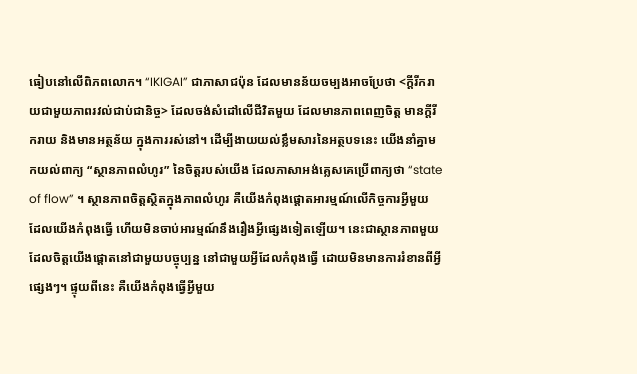ធៀបនៅលើពិភពលោក។ “IKIGAI” ជាភាសាជប៉ុន ដែលមានន័យចម្បងអាចប្រែថា <ក្តីរីករាយជាមួយភាពរវល់ជាប់ជានិច្ច> ដែលចង់សំដៅលើជីវិតមួយ ដែលមានភាពពេញចិត្ត មានក្តីរីករាយ និងមានអត្ថន័យ ក្នុងការរស់នៅ។ ដើម្បីងាយយល់ខ្លឹមសារនៃអត្ថបទនេះ យើងនាំគ្នាមកយល់ពាក្យ “ស្ថានភាពលំហូរ” នៃចិត្តរបស់យើង ដែលភាសាអង់គ្លេសគេប្រើពាក្យថា “state of flow” ។ ស្ថានភាពចិត្តស្ថិតក្នុងភាពលំហូរ គឺយើងកំពុងផ្តោតអារម្មណ៍លើកិច្ចការអ្វីមួយ ដែលយើងកំពុងធ្វើ ហើយមិនចាប់អារម្មណ៍នឹងរឿងអ្វីផ្សេងទៀតឡើយ។ នេះជាស្ថានភាពមួយ ដែលចិត្តយើងផ្តោតនៅជាមួយបច្ចុប្បន្ន នៅជាមួយអ្វីដែលកំពុងធ្វើ ដោយមិនមានការរំខានពីអ្វីផ្សេងៗ។ ផ្ទុយពីនេះ គឺយើងកំពុងធ្វើអ្វីមួយ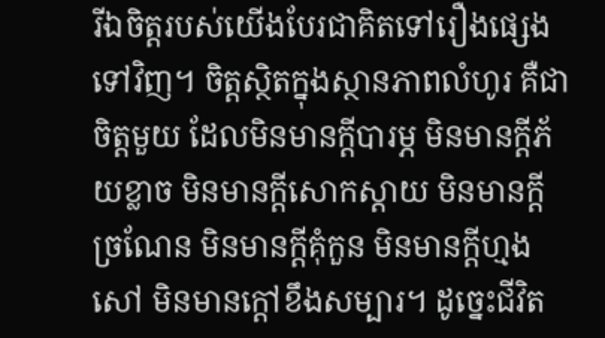រីឯចិត្តរបស់យើងបែរជាគិតទៅរឿងផ្សេងទៅវិញ។ ចិត្តស្ថិតក្នុងស្ថានភាពលំហូរ គឺជាចិត្តមួយ ដែលមិនមានក្តីបារម្ភ មិនមានក្តីភ័យខ្លាច មិនមានក្តីសោកស្តាយ មិនមានក្តីច្រណែន មិនមានក្តីគុំកួន មិនមានក្តីហ្មងសៅ មិនមានក្តៅខឹងសម្បារ។ ដូច្នេះជីវិត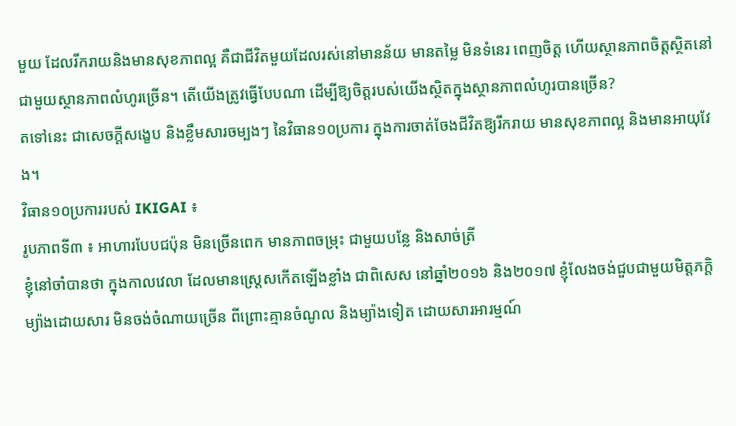មួយ ដែលរីករាយនិងមានសុខភាពល្អ គឺជាជីវិតមួយដែលរស់នៅមានន័យ មានតម្លៃ មិនទំនេរ ពេញចិត្ត ហើយស្ថានភាពចិត្តស្ថិតនៅជាមួយស្ថានភាពលំហូរច្រើន។ តើយើងត្រូវធ្វើបែបណា ដើម្បីឱ្យចិត្តរបស់យើងស្ថិតក្នុងស្ថានភាពលំហូរបានច្រើន?
តទៅនេះ ជាសេចក្តីសង្ខេប និងខ្លឹមសារចម្បងៗ នៃវិធាន១០ប្រការ ក្នុងការចាត់ចែងជីវិតឱ្យរីករាយ មានសុខភាពល្អ និងមានអាយុវែង។
វិធាន១០ប្រការរបស់ IKIGAI ៖
រូបភាពទី៣ ៖ អាហារបែបជប៉ុន មិនច្រើនពេក មានភាពចម្រុះ ជាមួយបន្លែ និងសាច់ត្រី
ខ្ញុំនៅចាំបានថា ក្នុងកាលវេលា ដែលមានស្រ្តេសកើតឡើងខ្លាំង ជាពិសេស នៅឆ្នាំ២០១៦ និង២០១៧ ខ្ញុំលែងចង់ជួបជាមួយមិត្តភក្តិ ម្យ៉ាងដោយសារ មិនចង់ចំណាយច្រើន ពីព្រោះគ្មានចំណូល និងម្យ៉ាងទៀត ដោយសារអារម្មណ៍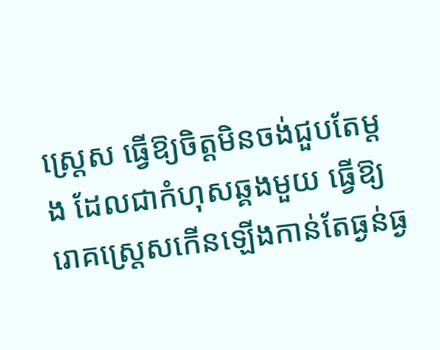ស្រ្តេស ធ្វើឱ្យចិត្តមិនចង់ជួបតែម្តង ដែលជាកំហុសឆ្គងមួយ ធ្វើឱ្យរោគស្រ្តេសកើនឡើងកាន់តែធ្ងន់ធ្ង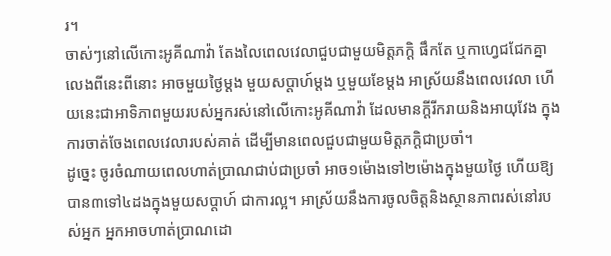រ។
ចាស់ៗនៅលើកោះអូគីណាវ៉ា តែងលៃពេលវេលាជួបជាមួយមិត្តភក្តិ ផឹកតែ ឬកាហ្វេជជែកគ្នាលេងពីនេះពីនោះ អាចមួយថ្ងៃម្តង មួយសប្តាហ៍ម្តង ឬមួយខែម្តង អាស្រ័យនឹងពេលវេលា ហើយនេះជាអាទិភាពមួយរបស់អ្នករស់នៅលើកោះអូគីណាវ៉ា ដែលមានក្តីរីករាយនិងអាយុវែង ក្នុងការចាត់ចែងពេលវេលារបស់គាត់ ដើម្បីមានពេលជួបជាមួយមិត្តភក្តិជាប្រចាំ។
ដូច្នេះ ចូរចំណាយពេលហាត់ប្រាណជាប់ជាប្រចាំ អាច១ម៉ោងទៅ២ម៉ោងក្នុងមួយថ្ងៃ ហើយឱ្យបាន៣ទៅ៤ដងក្នុងមួយសប្តាហ៍ ជាការល្អ។ អាស្រ័យនឹងការចូលចិត្តនិងស្ថានភាពរស់នៅរបស់អ្នក អ្នកអាចហាត់ប្រាណដោ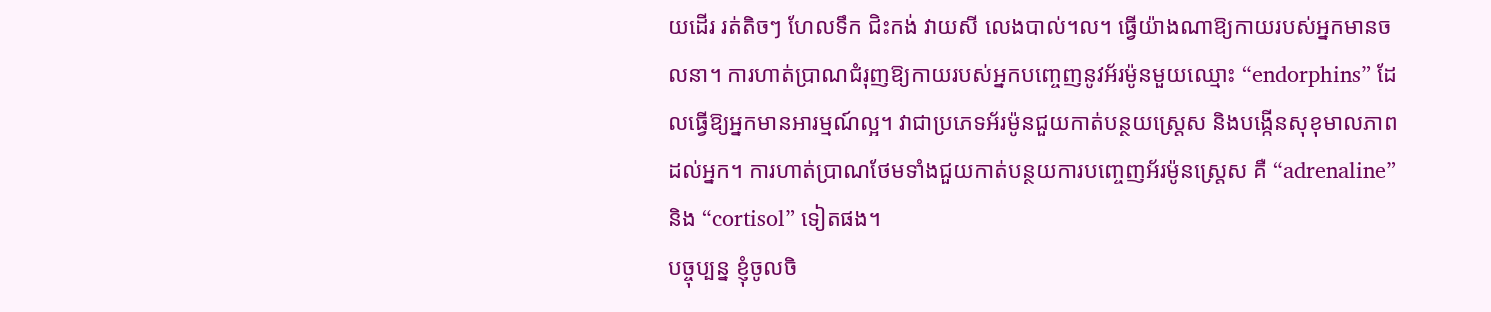យដើរ រត់តិចៗ ហែលទឹក ជិះកង់ វាយសី លេងបាល់។ល។ ធ្វើយ៉ាងណាឱ្យកាយរបស់អ្នកមានចលនា។ ការហាត់ប្រាណជំរុញឱ្យកាយរបស់អ្នកបញ្ចេញនូវអ័រម៉ូនមួយឈ្មោះ “endorphins” ដែលធ្វើឱ្យអ្នកមានអារម្មណ៍ល្អ។ វាជាប្រភេទអ័រម៉ូនជួយកាត់បន្ថយស្ត្រេស និងបង្កើនសុខុមាលភាពដល់អ្នក។ ការហាត់ប្រាណថែមទាំងជួយកាត់បន្ថយការបញ្ចេញអ័រម៉ូនស្រ្តេស គឺ “adrenaline” និង “cortisol” ទៀតផង។
បច្ចុប្បន្ន ខ្ញុំចូលចិ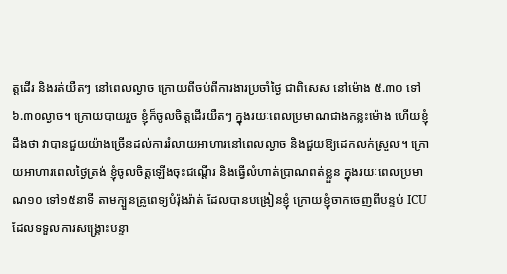ត្តដើរ និងរត់យឺតៗ នៅពេលល្ងាច ក្រោយពីចប់ពីការងារប្រចាំថ្ងៃ ជាពិសេស នៅម៉ោង ៥.៣០ ទៅ ៦.៣០ល្ងាច។ ក្រោយបាយរួច ខ្ញុំក៏ចូលចិត្តដើរយឺតៗ ក្នុងរយៈពេលប្រមាណជាងកន្លះម៉ោង ហើយខ្ញុំដឹងថា វាបានជួយយ៉ាងច្រើនដល់ការរំលាយអាហារនៅពេលល្ងាច និងជួយឱ្យដេកលក់ស្រួល។ ក្រោយអាហារពេលថ្ងៃត្រង់ ខ្ញុំចូលចិត្តឡើងចុះជណ្តើរ និងធ្វើលំហាត់ប្រាណពត់ខ្លួន ក្នុងរយៈពេលប្រមាណ១០ ទៅ១៥នាទី តាមក្បួនគ្រូពេទ្យបំរ៉ុងរ៉ាត់ ដែលបានបង្រៀនខ្ញុំ ក្រោយខ្ញុំចាកចេញពីបន្ទប់ ICU ដែលទទួលការសង្រ្គោះបន្ទា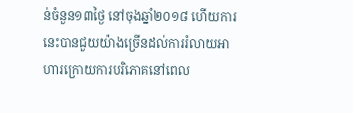ន់ចំនួន១៣ថ្ងៃ នៅចុងឆ្នាំ២០១៨ ហើយការនេះបានជួយយ៉ាងច្រើនដល់ការរំលាយអាហារក្រោយការបរិភោគនៅពេល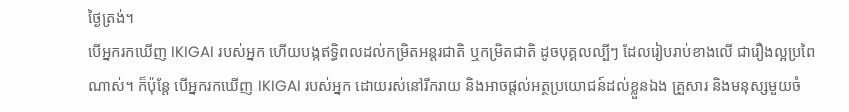ថ្ងៃត្រង់។
បើអ្នករកឃើញ IKIGAI របស់អ្នក ហើយបង្កឥទ្ធិពលដល់កម្រិតអន្តរជាតិ ឬកម្រិតជាតិ ដូចបុគ្គលល្បីៗ ដែលរៀបរាប់ខាងលើ ជារឿងល្អប្រពៃណាស់។ ក៏ប៉ុន្តែ បើអ្នករកឃើញ IKIGAI របស់អ្នក ដោយរស់នៅរីករាយ និងអាចផ្តល់អត្ថប្រយោជន៍ដល់ខ្លួនឯង គ្រួសារ និងមនុស្សមួយចំ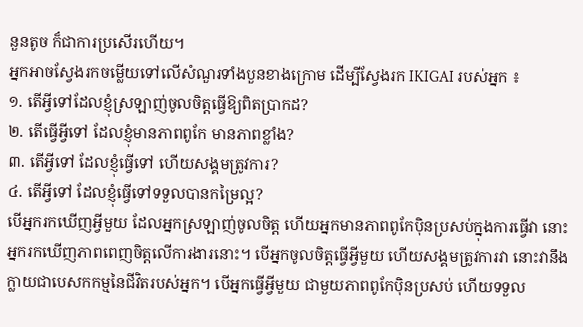នួនតូច ក៏ជាការប្រសើរហើយ។
អ្នកអាចស្វែងរកចម្លើយទៅលើសំណួរទាំងបួនខាងក្រោម ដើម្បីស្វែងរក IKIGAI របស់អ្នក ៖
១. តើអ្វីទៅដែលខ្ញុំស្រឡាញ់ចូលចិត្តធ្វើឱ្យពិតប្រាកដ?
២. តើធ្វើអ្វីទៅ ដែលខ្ញុំមានភាពពូកែ មានភាពខ្លាំង?
៣. តើអ្វីទៅ ដែលខ្ញុំធ្វើទៅ ហើយសង្គមត្រូវការ?
៤. តើអ្វីទៅ ដែលខ្ញុំធ្វើទៅទទួលបានកម្រៃល្អ?
បើអ្នករកឃើញអ្វីមួយ ដែលអ្នកស្រឡាញ់ចូលចិត្ត ហើយអ្នកមានភាពពូកែបុិនប្រសប់ក្នុងការធ្វើវា នោះអ្នករកឃើញភាពពេញចិត្តលើការងារនោះ។ បើអ្នកចូលចិត្តធ្វើអ្វីមួយ ហើយសង្គមត្រូវការវា នោះវានឹងក្លាយជាបេសកកម្មនៃជីវិតរបស់អ្នក។ បើអ្នកធ្វើអ្វីមួយ ជាមួយភាពពូកែបុិនប្រសប់ ហើយទទួល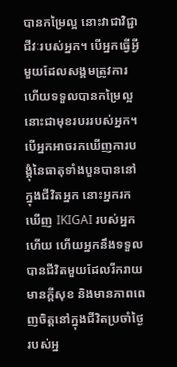បានកម្រៃល្អ នោះវាជាវិជ្ជាជីវៈរបស់អ្នក។ បើអ្នកធ្វើអ្វីមួយដែលសង្គមត្រូវការ ហើយទទួលបានកម្រៃល្អ នោះជាមុខរបររបស់អ្នក។ បើអ្នកអាចរកឃើញការបង្គុំនៃធាតុទាំងបួនបាននៅក្នុងជីវិតអ្នក នោះអ្នករកឃើញ IKIGAI របស់អ្នកហើយ ហើយអ្នកនឹងទទួលបានជីវិតមួយដែលរីករាយ មានក្តីសុខ និងមានភាពពេញចិត្តនៅក្នុងជីវិតប្រចាំថ្ងៃរបស់អ្ន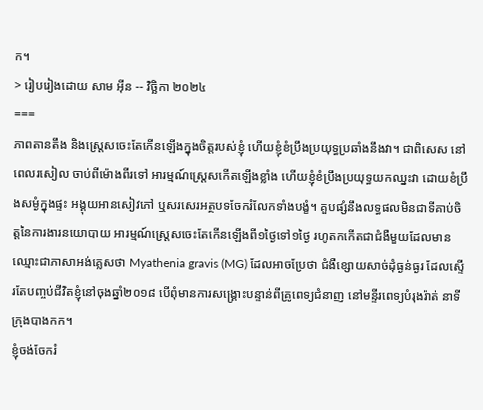ក។
> រៀបរៀងដោយ សាម អ៊ីន -- វិច្ឆិកា ២០២៤
===
ភាពតានតឹង និងស្ត្រេសចេះតែកើនឡើងក្នុងចិត្តរបស់ខ្ញុំ ហើយខ្ញុំខំប្រឹងប្រយុទ្ធប្រឆាំងនឹងវា។ ជាពិសេស នៅពេលរសៀល ចាប់ពីម៉ោងពីរទៅ អារម្មណ៍ស្រ្តេសកើតឡើងខ្លាំង ហើយខ្ញុំខំប្រឹងប្រយុទ្ធយកឈ្នះវា ដោយខំប្រឹងសម្ងំក្នុងផ្ទះ អង្គុយអានសៀវភៅ ឬសរសេរអត្ថបទចែករំលែកទាំងបង្ខំ។ គួបផ្សំនឹងលទ្ធផលមិនជាទីគាប់ចិត្តនៃការងារនយោបាយ អារម្មណ៍ស្រ្តេសចេះតែកើនឡើងពី១ថ្ងៃទៅ១ថ្ងៃ រហូតកកើតជាជំងឺមួយដែលមានឈ្មោះជាភាសាអង់គ្លេសថា Myathenia gravis (MG) ដែលអាចប្រែថា ជំងឺខ្សោយសាច់ដុំធ្ងន់ធ្ងរ ដែលស្ទើរតែបញ្ចប់ជីវិតខ្ញុំនៅចុងឆ្នាំ២០១៨ បើពុំមានការសង្គ្រោះបន្ទាន់ពីគ្រូពេទ្យជំនាញ នៅមន្ទីរពេទ្យបំរុងរ៉ាត់ នាទីក្រុងបាងកក។
ខ្ញុំចង់ចែករំ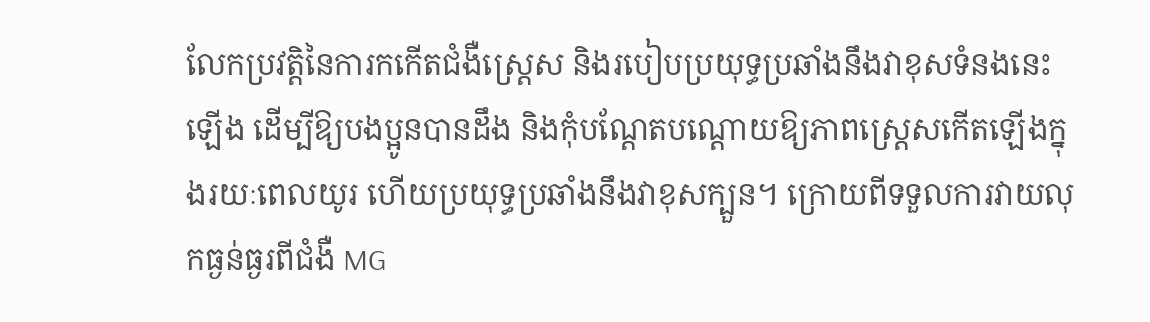លែកប្រវត្តិនៃការកកើតជំងឺស្រ្តេស និងរបៀបប្រយុទ្ធប្រឆាំងនឹងវាខុសទំនងនេះឡើង ដើម្បីឱ្យបងប្អូនបានដឹង និងកុំបណ្តែតបណ្តោយឱ្យភាពស្រ្តេសកើតឡើងក្នុងរយៈពេលយូរ ហើយប្រយុទ្ធប្រឆាំងនឹងវាខុសក្បួន។ ក្រោយពីទទួលការវាយលុកធ្ងន់ធ្ងរពីជំងឺ MG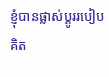ខ្ញុំបានផ្លាស់ប្តូររបៀបគិត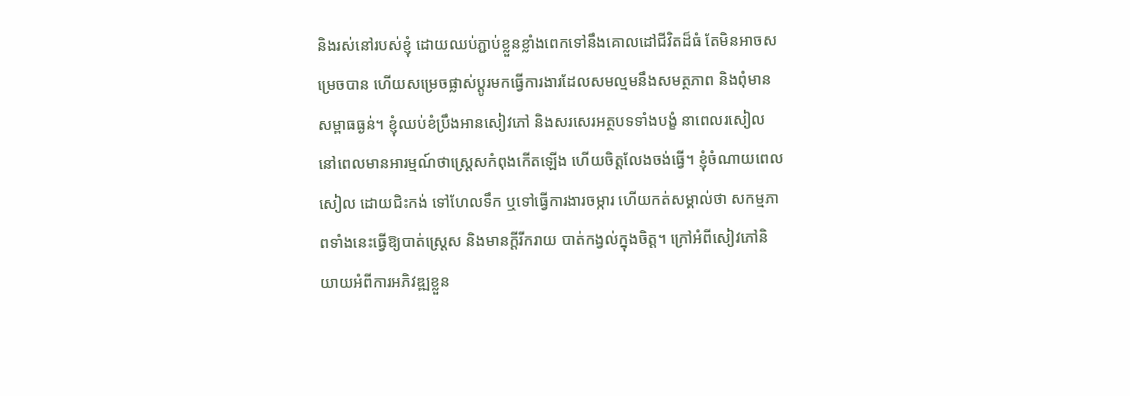និងរស់នៅរបស់ខ្ញុំ ដោយឈប់ភ្ជាប់ខ្លួនខ្លាំងពេកទៅនឹងគោលដៅជីវិតដ៏ធំ តែមិនអាចសម្រេចបាន ហើយសម្រេចផ្លាស់ប្តូរមកធ្វើការងារដែលសមល្មមនឹងសមត្ថភាព និងពុំមានសម្ពាធធ្ងន់។ ខ្ញុំឈប់ខំប្រឹងអានសៀវភៅ និងសរសេរអត្ថបទទាំងបង្ខំ នាពេលរសៀល នៅពេលមានអារម្មណ៍ថាស្រ្តេសកំពុងកើតឡើង ហើយចិត្តលែងចង់ធ្វើ។ ខ្ញុំចំណាយពេលសៀល ដោយជិះកង់ ទៅហែលទឹក ឬទៅធ្វើការងារចម្ការ ហើយកត់សម្គាល់ថា សកម្មភាពទាំងនេះធ្វើឱ្យបាត់ស្រ្តេស និងមានក្តីរីករាយ បាត់កង្វល់ក្នុងចិត្ត។ ក្រៅអំពីសៀវភៅនិយាយអំពីការអភិវឌ្ឍខ្លួន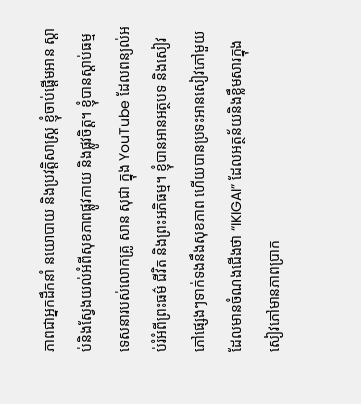ភាពជាអ្នកដឹកនាំ នយោបាយ និងប្រវត្តិសាស្រ្ត ខ្ញុំចាប់ផ្តើមអាន ស្តាប់និងស្វែងយល់អំពីសុខភាពផ្លូវកាយ និងផ្លូវចិត្ត។ ខ្ញុំបានស្តាប់ធម្មទេសនារបស់លោកគ្រូ សាន សុជា ក្នុង YouTube ដែលពន្យល់អប់រំអំពីព្រះធម៌ ជីវិត និងព្រះអភិធម្ម។ ខ្ញុំបានអានអត្ថបទ និងសៀវភៅផ្សេងៗទាក់ទងនឹងសុខភាព ហើយបានប្រទះអានសៀវភៅមួយដែលមានចំណងជើងថា “IKIGAI” ដែលអត្ថន័យនិងខ្លឹមសារក្នុងសៀវភៅមានភាពប្រាក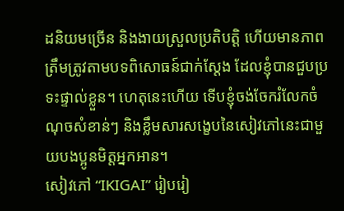ដនិយមច្រើន និងងាយស្រួលប្រតិបត្តិ ហើយមានភាពត្រឹមត្រូវតាមបទពិសោធន៍ជាក់ស្តែង ដែលខ្ញុំបានជួបប្រទះផ្ទាល់ខ្លួន។ ហេតុនេះហើយ ទើបខ្ញុំចង់ចែករំលែកចំណុចសំខាន់ៗ និងខ្លឹមសារសង្ខេបនៃសៀវភៅនេះជាមួយបងប្អូនមិត្តអ្នកអាន។
សៀវភៅ “IKIGAI” រៀបរៀ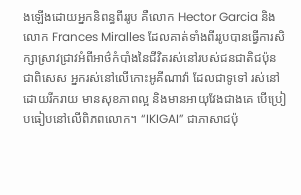ងឡើងដោយអ្នកនិពន្ធពីររូប គឺលោក Hector Garcia និងលោក Frances Miralles ដែលគាត់ទាំងពីររូបបានធ្វើការសិក្សាស្រាវជ្រាវអំពីអាថ៌កំបាំងនៃជីវិតរស់នៅរបស់ជនជាតិជប៉ុន ជាពិសេស អ្នករស់នៅលើកោះអូគីណាវ៉ា ដែលជាទូទៅ រស់នៅដោយរីករាយ មានសុខភាពល្អ និងមានអាយុវែងជាងគេ បើប្រៀបធៀបនៅលើពិភពលោក។ “IKIGAI” ជាភាសាជប៉ុ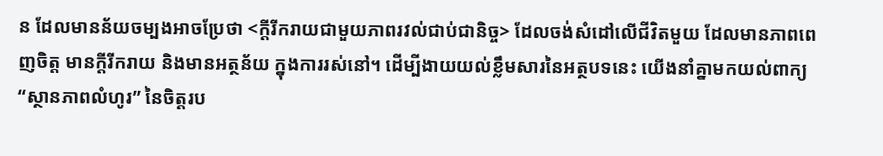ន ដែលមានន័យចម្បងអាចប្រែថា <ក្តីរីករាយជាមួយភាពរវល់ជាប់ជានិច្ច> ដែលចង់សំដៅលើជីវិតមួយ ដែលមានភាពពេញចិត្ត មានក្តីរីករាយ និងមានអត្ថន័យ ក្នុងការរស់នៅ។ ដើម្បីងាយយល់ខ្លឹមសារនៃអត្ថបទនេះ យើងនាំគ្នាមកយល់ពាក្យ “ស្ថានភាពលំហូរ” នៃចិត្តរប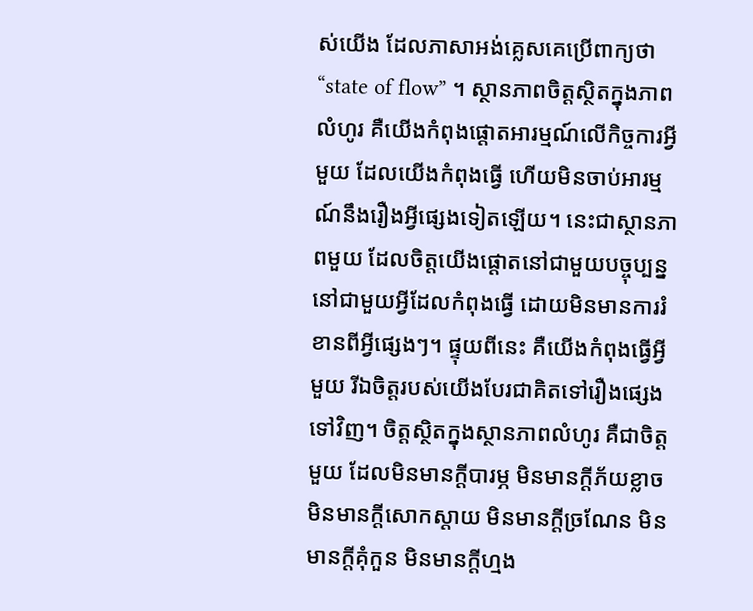ស់យើង ដែលភាសាអង់គ្លេសគេប្រើពាក្យថា “state of flow” ។ ស្ថានភាពចិត្តស្ថិតក្នុងភាពលំហូរ គឺយើងកំពុងផ្តោតអារម្មណ៍លើកិច្ចការអ្វីមួយ ដែលយើងកំពុងធ្វើ ហើយមិនចាប់អារម្មណ៍នឹងរឿងអ្វីផ្សេងទៀតឡើយ។ នេះជាស្ថានភាពមួយ ដែលចិត្តយើងផ្តោតនៅជាមួយបច្ចុប្បន្ន នៅជាមួយអ្វីដែលកំពុងធ្វើ ដោយមិនមានការរំខានពីអ្វីផ្សេងៗ។ ផ្ទុយពីនេះ គឺយើងកំពុងធ្វើអ្វីមួយ រីឯចិត្តរបស់យើងបែរជាគិតទៅរឿងផ្សេងទៅវិញ។ ចិត្តស្ថិតក្នុងស្ថានភាពលំហូរ គឺជាចិត្តមួយ ដែលមិនមានក្តីបារម្ភ មិនមានក្តីភ័យខ្លាច មិនមានក្តីសោកស្តាយ មិនមានក្តីច្រណែន មិនមានក្តីគុំកួន មិនមានក្តីហ្មង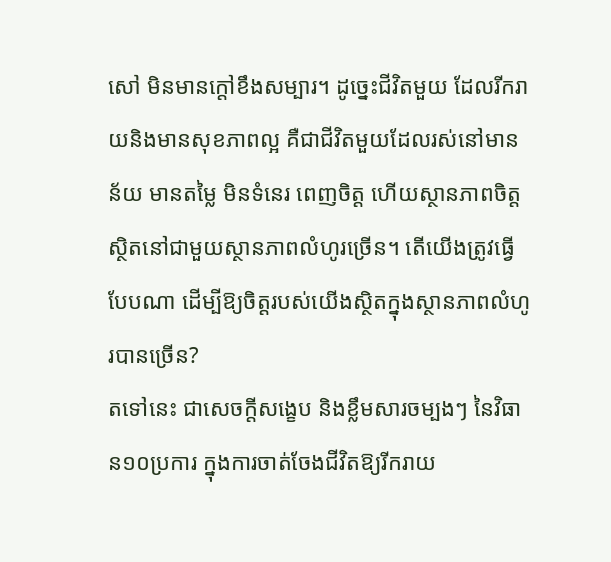សៅ មិនមានក្តៅខឹងសម្បារ។ ដូច្នេះជីវិតមួយ ដែលរីករាយនិងមានសុខភាពល្អ គឺជាជីវិតមួយដែលរស់នៅមានន័យ មានតម្លៃ មិនទំនេរ ពេញចិត្ត ហើយស្ថានភាពចិត្តស្ថិតនៅជាមួយស្ថានភាពលំហូរច្រើន។ តើយើងត្រូវធ្វើបែបណា ដើម្បីឱ្យចិត្តរបស់យើងស្ថិតក្នុងស្ថានភាពលំហូរបានច្រើន?
តទៅនេះ ជាសេចក្តីសង្ខេប និងខ្លឹមសារចម្បងៗ នៃវិធាន១០ប្រការ ក្នុងការចាត់ចែងជីវិតឱ្យរីករាយ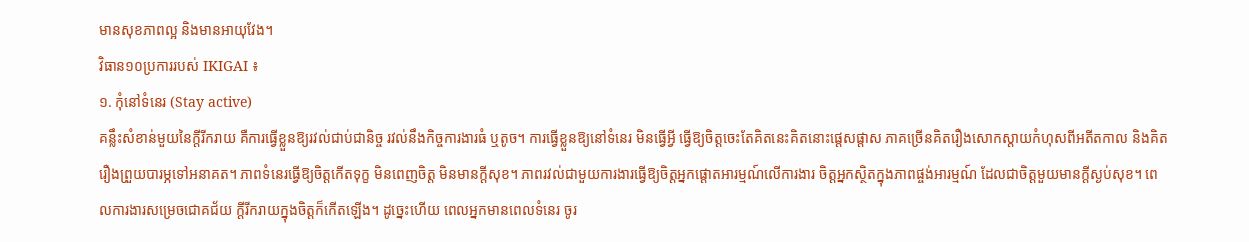មានសុខភាពល្អ និងមានអាយុវែង។
វិធាន១០ប្រការរបស់ IKIGAI ៖
១. កុំនៅទំនេរ (Stay active)
គន្លឹះសំខាន់មួយនៃក្តីរីករាយ គឺការធ្វើខ្លួនឱ្យរវល់ជាប់ជានិច្ច រវល់នឹងកិច្ចការងារធំ ឬតូច។ ការធ្វើខ្លួនឱ្យនៅទំនេរ មិនធ្វើអ្វី ធ្វើឱ្យចិត្តចេះតែគិតនេះគិតនោះផ្តេសផ្តាស ភាគច្រើនគិតរឿងសោកស្តាយកំហុសពីអតីតកាល និងគិតរឿងព្រួយបារម្ភទៅអនាគត។ ភាពទំនេរធ្វើឱ្យចិត្តកើតទុក្ខ មិនពេញចិត្ត មិនមានក្តីសុខ។ ភាពរវល់ជាមួយការងារធ្វើឱ្យចិត្តអ្នកផ្តោតអារម្មណ៍លើការងារ ចិត្តអ្នកស្ថិតក្នុងភាពផ្ចង់អារម្មណ៍ ដែលជាចិត្តមួយមានក្តីស្ងប់សុខ។ ពេលការងារសម្រេចជោគជ័យ ក្តីរីករាយក្នុងចិត្តក៏កើតឡើង។ ដូច្នេះហើយ ពេលអ្នកមានពេលទំនេរ ចូរ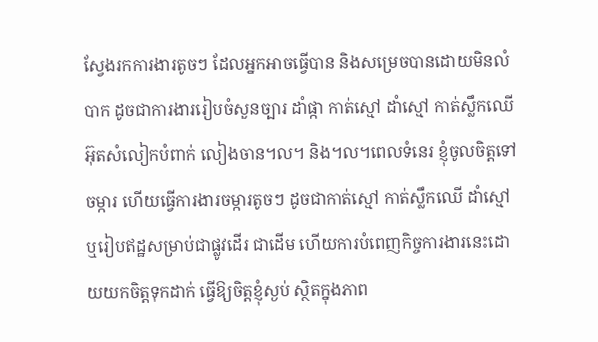ស្វែងរកការងារតូចៗ ដែលអ្នកអាចធ្វើបាន និងសម្រេចបានដោយមិនលំបាក ដូចជាការងាររៀបចំសួនច្បារ ដាំផ្កា កាត់ស្មៅ ដាំស្មៅ កាត់ស្លឹកឈើ អ៊ុតសំលៀកបំពាក់ លៀងចាន។ល។ និង។ល។ពេលទំនេរ ខ្ញុំចូលចិត្តទៅចម្ការ ហើយធ្វើការងារចម្ការតូចៗ ដូចជាកាត់ស្មៅ កាត់ស្លឹកឈើ ដាំស្មៅ ឬរៀបឥដ្ឋសម្រាប់ជាផ្លូវដើរ ជាដើម ហើយការបំពេញកិច្ចការងារនេះដោយយកចិត្តទុកដាក់ ធ្វើឱ្យចិត្តខ្ញុំស្ងប់ ស្ថិតក្នុងភាព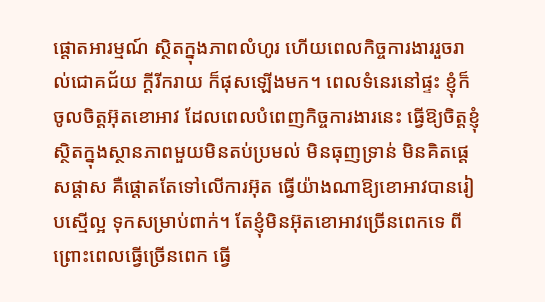ផ្តោតអារម្មណ៍ ស្ថិតក្នុងភាពលំហូរ ហើយពេលកិច្ចការងាររួចរាល់ជោគជ័យ ក្តីរីករាយ ក៏ផុសឡើងមក។ ពេលទំនេរនៅផ្ទះ ខ្ញុំក៏ចូលចិត្តអ៊ុតខោអាវ ដែលពេលបំពេញកិច្ចការងារនេះ ធ្វើឱ្យចិត្តខ្ញុំស្ថិតក្នុងស្ថានភាពមួយមិនតប់ប្រមល់ មិនធុញទ្រាន់ មិនគិតផ្តេសផ្តាស គឺផ្តោតតែទៅលើការអ៊ុត ធ្វើយ៉ាងណាឱ្យខោអាវបានរៀបស្មើល្អ ទុកសម្រាប់ពាក់។ តែខ្ញុំមិនអ៊ុតខោអាវច្រើនពេកទេ ពីព្រោះពេលធ្វើច្រើនពេក ធ្វើ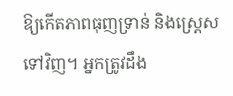ឱ្យកើតភាពធុញទ្រាន់ និងស្រ្តេសទៅវិញ។ អ្នកត្រូវដឹង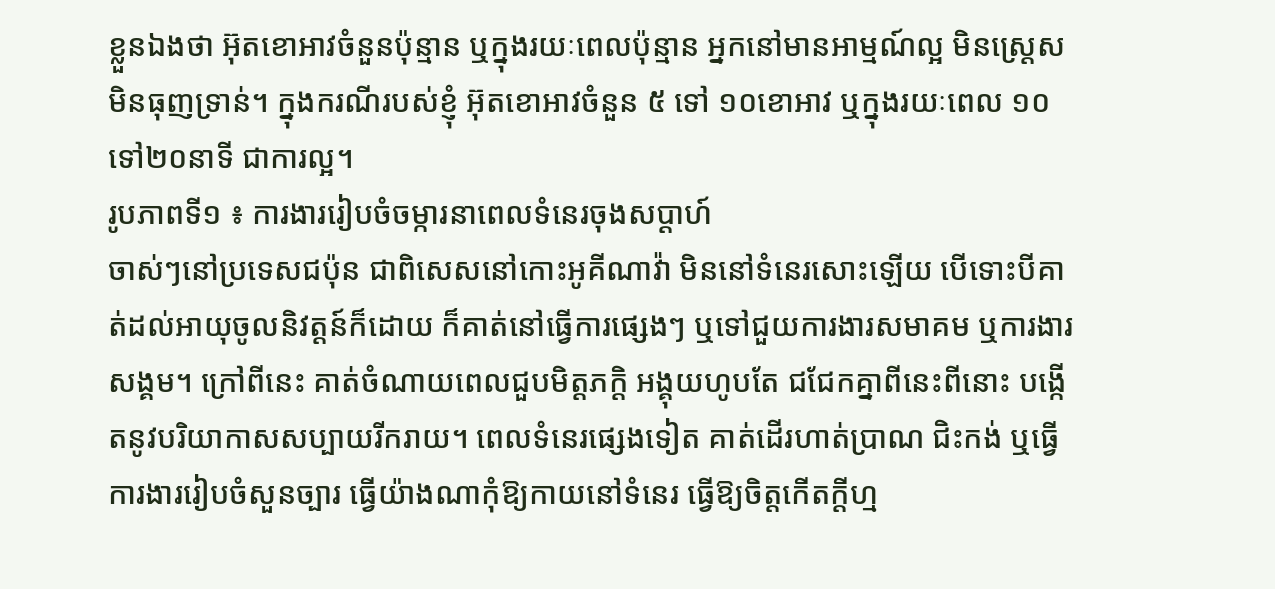ខ្លួនឯងថា អ៊ុតខោអាវចំនួនប៉ុន្មាន ឬក្នុងរយៈពេលប៉ុន្មាន អ្នកនៅមានអាម្មណ៍ល្អ មិនស្រ្តេស មិនធុញទ្រាន់។ ក្នុងករណីរបស់ខ្ញុំ អ៊ុតខោអាវចំនួន ៥ ទៅ ១០ខោអាវ ឬក្នុងរយៈពេល ១០ ទៅ២០នាទី ជាការល្អ។
រូបភាពទី១ ៖ ការងាររៀបចំចម្ការនាពេលទំនេរចុងសប្តាហ៍
ចាស់ៗនៅប្រទេសជប៉ុន ជាពិសេសនៅកោះអូគីណាវ៉ា មិននៅទំនេរសោះឡើយ បើទោះបីគាត់ដល់អាយុចូលនិវត្តន៍ក៏ដោយ ក៏គាត់នៅធ្វើការផ្សេងៗ ឬទៅជួយការងារសមាគម ឬការងារសង្គម។ ក្រៅពីនេះ គាត់ចំណាយពេលជួបមិត្តភក្តិ អង្គុយហូបតែ ជជែកគ្នាពីនេះពីនោះ បង្កើតនូវបរិយាកាសសប្បាយរីករាយ។ ពេលទំនេរផ្សេងទៀត គាត់ដើរហាត់ប្រាណ ជិះកង់ ឬធ្វើការងាររៀបចំសួនច្បារ ធ្វើយ៉ាងណាកុំឱ្យកាយនៅទំនេរ ធ្វើឱ្យចិត្តកើតក្តីហ្ម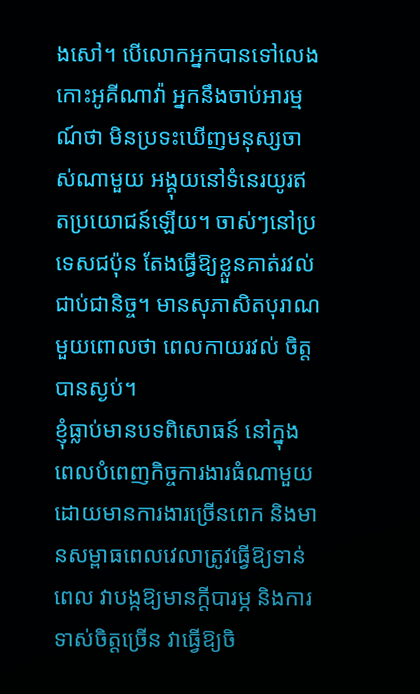ងសៅ។ បើលោកអ្នកបានទៅលេងកោះអូគីណាវ៉ា អ្នកនឹងចាប់អារម្មណ៍ថា មិនប្រទះឃើញមនុស្សចាស់ណាមួយ អង្គុយនៅទំនេរយូរឥតប្រយោជន៍ឡើយ។ ចាស់ៗនៅប្រទេសជប៉ុន តែងធ្វើឱ្យខ្លួនគាត់រវល់ជាប់ជានិច្ច។ មានសុភាសិតបុរាណមួយពោលថា ពេលកាយរវល់ ចិត្តបានស្ងប់។
ខ្ញុំធ្លាប់មានបទពិសោធន៍ នៅក្នុងពេលបំពេញកិច្ចការងារធំណាមួយ ដោយមានការងារច្រើនពេក និងមានសម្ពាធពេលវេលាត្រូវធ្វើឱ្យទាន់ពេល វាបង្កឱ្យមានក្តីបារម្ភ និងការទាស់ចិត្តច្រើន វាធ្វើឱ្យចិ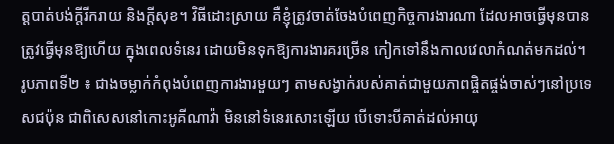ត្តបាត់បង់ក្តីរីករាយ និងក្តីសុខ។ វិធីដោះស្រាយ គឺខ្ញុំត្រូវចាត់ចែងបំពេញកិច្ចការងារណា ដែលអាចធ្វើមុនបាន ត្រូវធ្វើមុនឱ្យហើយ ក្នុងពេលទំនេរ ដោយមិនទុកឱ្យការងារគរច្រើន កៀកទៅនឹងកាលវេលាកំណត់មកដល់។
រូបភាពទី២ ៖ ជាងចម្លាក់កំពុងបំពេញការងារមួយៗ តាមសង្វាក់របស់គាត់ជាមួយភាពផ្ចិតផ្ចង់ចាស់ៗនៅប្រទេសជប៉ុន ជាពិសេសនៅកោះអូគីណាវ៉ា មិននៅទំនេរសោះឡើយ បើទោះបីគាត់ដល់អាយុ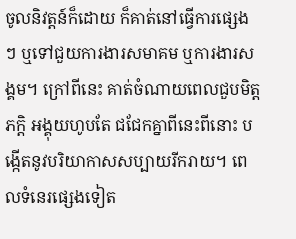ចូលនិវត្តន៍ក៏ដោយ ក៏គាត់នៅធ្វើការផ្សេងៗ ឬទៅជួយការងារសមាគម ឬការងារសង្គម។ ក្រៅពីនេះ គាត់ចំណាយពេលជួបមិត្តភក្តិ អង្គុយហូបតែ ជជែកគ្នាពីនេះពីនោះ បង្កើតនូវបរិយាកាសសប្បាយរីករាយ។ ពេលទំនេរផ្សេងទៀត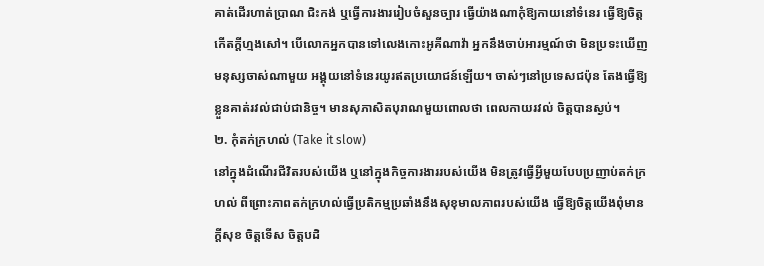គាត់ដើរហាត់ប្រាណ ជិះកង់ ឬធ្វើការងាររៀបចំសួនច្បារ ធ្វើយ៉ាងណាកុំឱ្យកាយនៅទំនេរ ធ្វើឱ្យចិត្តកើតក្តីហ្មងសៅ។ បើលោកអ្នកបានទៅលេងកោះអូគីណាវ៉ា អ្នកនឹងចាប់អារម្មណ៍ថា មិនប្រទះឃើញមនុស្សចាស់ណាមួយ អង្គុយនៅទំនេរយូរឥតប្រយោជន៍ឡើយ។ ចាស់ៗនៅប្រទេសជប៉ុន តែងធ្វើឱ្យខ្លួនគាត់រវល់ជាប់ជានិច្ច។ មានសុភាសិតបុរាណមួយពោលថា ពេលកាយរវល់ ចិត្តបានស្ងប់។
២. កុំតក់ក្រហល់ (Take it slow)
នៅក្នុងដំណើរជីវិតរបស់យើង ឬនៅក្នុងកិច្ចការងាររបស់យើង មិនត្រូវធ្វើអ្វីមួយបែបប្រញាប់តក់ក្រហល់ ពីព្រោះភាពតក់ក្រហល់ធ្វើប្រតិកម្មប្រឆាំងនឹងសុខុមាលភាពរបស់យើង ធ្វើឱ្យចិត្តយើងពុំមានក្តីសុខ ចិត្តទើស ចិត្តបដិ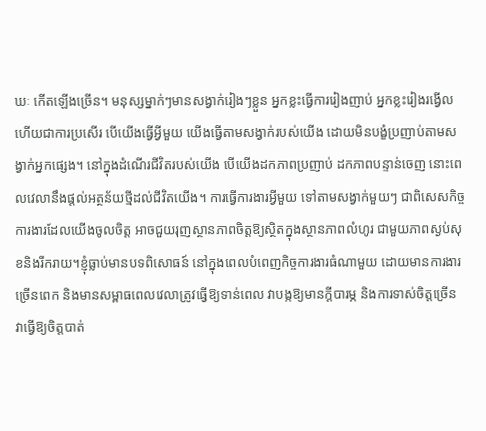ឃៈ កើតឡើងច្រើន។ មនុស្សម្នាក់ៗមានសង្វាក់រៀងៗខ្លួន អ្នកខ្លះធ្វើការរៀងញាប់ អ្នកខ្លះរៀងរង្វើល ហើយជាការប្រសើរ បើយើងធ្វើអ្វីមួយ យើងធ្វើតាមសង្វាក់របស់យើង ដោយមិនបង្ខំប្រញាប់តាមសង្វាក់អ្នកផ្សេង។ នៅក្នុងដំណើរជីវិតរបស់យើង បើយើងដកភាពប្រញាប់ ដកភាពបន្ទាន់ចេញ នោះពេលវេលានឹងផ្តល់អត្ថន័យថ្មីដល់ជីវិតយើង។ ការធ្វើការងារអ្វីមួយ ទៅតាមសង្វាក់មួយៗ ជាពិសេសកិច្ចការងារដែលយើងចូលចិត្ត អាចជួយរុញស្ថានភាពចិត្តឱ្យស្ថិតក្នុងស្ថានភាពលំហូរ ជាមួយភាពស្ងប់សុខនិងរីករាយ។ខ្ញុំធ្លាប់មានបទពិសោធន៍ នៅក្នុងពេលបំពេញកិច្ចការងារធំណាមួយ ដោយមានការងារច្រើនពេក និងមានសម្ពាធពេលវេលាត្រូវធ្វើឱ្យទាន់ពេល វាបង្កឱ្យមានក្តីបារម្ភ និងការទាស់ចិត្តច្រើន វាធ្វើឱ្យចិត្តបាត់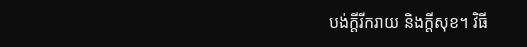បង់ក្តីរីករាយ និងក្តីសុខ។ វិធី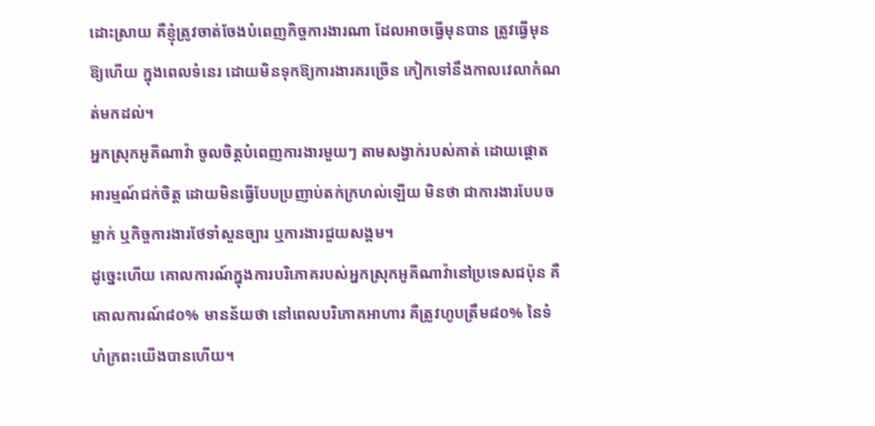ដោះស្រាយ គឺខ្ញុំត្រូវចាត់ចែងបំពេញកិច្ចការងារណា ដែលអាចធ្វើមុនបាន ត្រូវធ្វើមុនឱ្យហើយ ក្នុងពេលទំនេរ ដោយមិនទុកឱ្យការងារគរច្រើន កៀកទៅនឹងកាលវេលាកំណត់មកដល់។
អ្នកស្រុកអូគីណាវ៉ា ចូលចិត្តបំពេញការងារមួយៗ តាមសង្វាក់របស់គាត់ ដោយផ្តោតអារម្មណ៍ជក់ចិត្ត ដោយមិនធ្វើបែបប្រញាប់តក់ក្រហល់ឡើយ មិនថា ជាការងារបែបចម្លាក់ ឬកិច្ចការងារថែទាំសួនច្បារ ឬការងារជួយសង្គម។
ដូច្នេះហើយ គោលការណ៍ក្នុងការបរិភោគរបស់អ្នកស្រុកអូគីណាវ៉ានៅប្រទេសជប៉ុន គឺគោលការណ៍៨០% មានន័យថា នៅពេលបរិភោគអាហារ គឺត្រូវហូបត្រឹម៨០% នៃទំហំក្រពះយើងបានហើយ។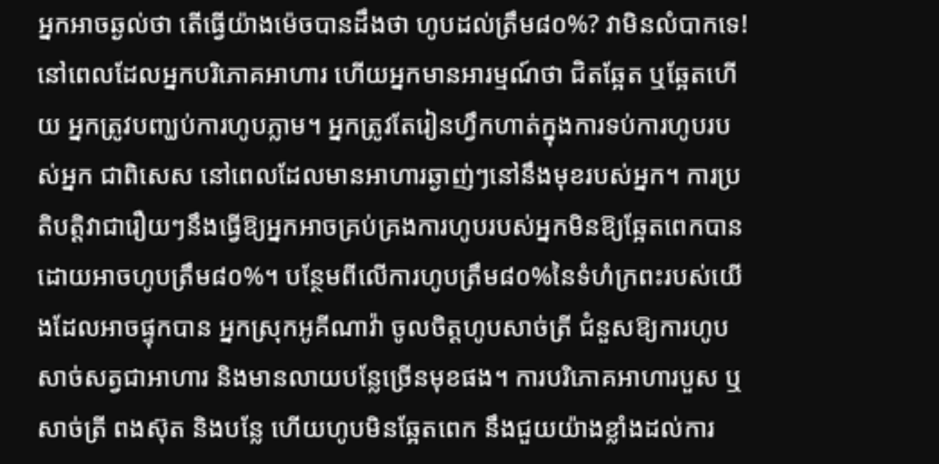អ្នកអាចឆ្ងល់ថា តើធ្វើយ៉ាងម៉េចបានដឹងថា ហូបដល់ត្រឹម៨០%? វាមិនលំបាកទេ! នៅពេលដែលអ្នកបរិភោគអាហារ ហើយអ្នកមានអារម្មណ៍ថា ជិតឆ្អែត ឬឆ្អែតហើយ អ្នកត្រូវបញ្ឃប់ការហូបភ្លាម។ អ្នកត្រូវតែរៀនហ្វឹកហាត់ក្នុងការទប់ការហូបរបស់អ្នក ជាពិសេស នៅពេលដែលមានអាហារឆ្ងាញ់ៗនៅនឹងមុខរបស់អ្នក។ ការប្រតិបត្តិវាជារឿយៗនឹងធ្វើឱ្យអ្នកអាចគ្រប់គ្រងការហូបរបស់អ្នកមិនឱ្យឆ្អែតពេកបាន ដោយអាចហូបត្រឹម៨០%។ បន្ថែមពីលើការហូបត្រឹម៨០%នៃទំហំក្រពះរបស់យើងដែលអាចផ្ទុកបាន អ្នកស្រុកអូគីណាវ៉ា ចូលចិត្តហូបសាច់ត្រី ជំនួសឱ្យការហូបសាច់សត្វជាអាហារ និងមានលាយបន្លែច្រើនមុខផង។ ការបរិភោគអាហារបួស ឬសាច់ត្រី ពងស៊ុត និងបន្លែ ហើយហូបមិនឆ្អែតពេក នឹងជួយយ៉ាងខ្លាំងដល់ការ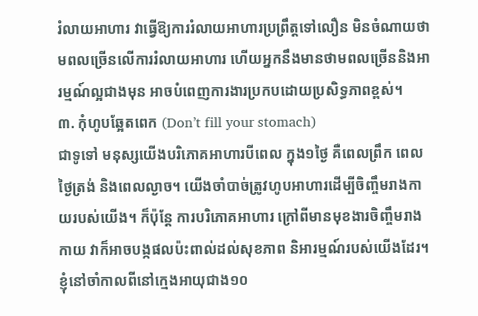រំលាយអាហារ វាធ្វើឱ្យការរំលាយអាហារប្រព្រឹត្តទៅលឿន មិនចំណាយថាមពលច្រើនលើការរំលាយអាហារ ហើយអ្នកនឹងមានថាមពលច្រើននិងអារម្មណ៍ល្អជាងមុន អាចបំពេញការងារប្រកបដោយប្រសិទ្ធភាពខ្ពស់។
៣. កុំហូបឆ្អែតពេក (Don’t fill your stomach)
ជាទូទៅ មនុស្សយើងបរិភោគអាហារបីពេល ក្នុង១ថ្ងៃ គឺពេលព្រឹក ពេលថ្ងៃត្រង់ និងពេលល្ងាច។ យើងចាំបាច់ត្រូវហូបអាហារដើម្បីចិញ្ចឹមរាងកាយរបស់យើង។ ក៏ប៉ុន្តែ ការបរិភោគអាហារ ក្រៅពីមានមុខងារចិញ្ចឹមរាងកាយ វាក៏អាចបង្កផលប៉ះពាល់ដល់សុខភាព និអារម្មណ៍របស់យើងដែរ។ ខ្ញុំនៅចាំកាលពីនៅក្មេងអាយុជាង១០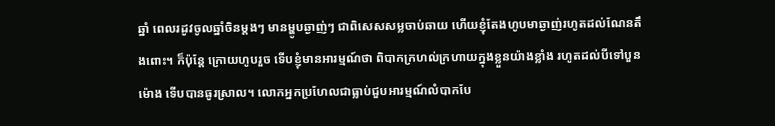ឆ្នាំ ពេលរដូវចូលឆ្នាំចិនម្តងៗ មានម្ហូបឆ្ងាញ់ៗ ជាពិសេសសម្លចាប់ឆាយ ហើយខ្ញុំតែងហូបមាឆ្ងាញ់រហូតដល់ណែនតឹងពោះ។ ក៏ប៉ុន្តែ ក្រោយហូបរួច ទើបខ្ញុំមានអារម្មណ៍ថា ពិបាកក្រហល់ក្រហាយក្នុងខ្លួនយ៉ាងខ្លាំង រហូតដល់បីទៅបួនម៉ោង ទើបបានធូរស្រាល។ លោកអ្នកប្រហែលជាធ្លាប់ជួបអារម្មណ៍លំបាកបែ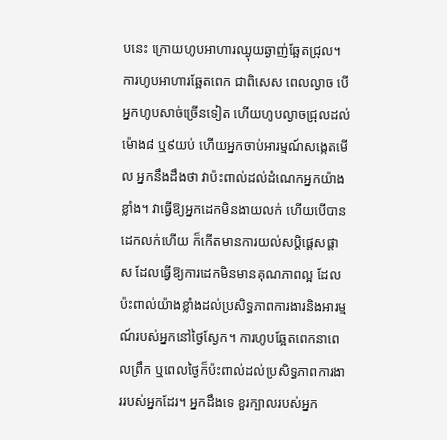បនេះ ក្រោយហូបអាហារឈ្ងុយឆ្ងាញ់ឆ្អែតជ្រុល។ ការហូបអាហារឆ្អែតពេក ជាពិសេស ពេលល្ងាច បើអ្នកហូបសាច់ច្រើនទៀត ហើយហូបល្ងាចជ្រុលដល់ម៉ោង៨ ឬ៩យប់ ហើយអ្នកចាប់អារម្មណ៍សង្កេតមើល អ្នកនឹងដឹងថា វាប៉ះពាល់ដល់ដំណេកអ្នកយ៉ាងខ្លាំង។ វាធ្វើឱ្យអ្នកដេកមិនងាយលក់ ហើយបើបានដេកលក់ហើយ ក៏កើតមានការយល់សប្តិផ្តេសផ្តាស ដែលធ្វើឱ្យការដេកមិនមានគុណភាពល្អ ដែលប៉ះពាល់យ៉ាងខ្លាំងដល់ប្រសិទ្ធភាពការងារនិងអារម្មណ៍របស់អ្នកនៅថ្ងៃស្ងែក។ ការហូបឆ្អែតពេកនាពេលព្រឹក ឬពេលថ្ងៃក៏ប៉ះពាល់ដល់ប្រសិទ្ធភាពការងាររបស់អ្នកដែរ។ អ្នកដឹងទេ ខួរក្បាលរបស់អ្នក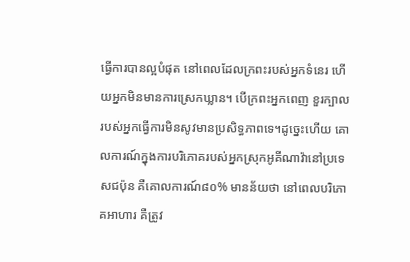ធ្វើការបានល្អបំផុត នៅពេលដែលក្រពះរបស់អ្នកទំនេរ ហើយអ្នកមិនមានការស្រេកឃ្លាន។ បើក្រពះអ្នកពេញ ខួរក្បាលរបស់អ្នកធ្វើការមិនសូវមានប្រសិទ្ធភាពទេ។ដូច្នេះហើយ គោលការណ៍ក្នុងការបរិភោគរបស់អ្នកស្រុកអូគីណាវ៉ានៅប្រទេសជប៉ុន គឺគោលការណ៍៨០% មានន័យថា នៅពេលបរិភោគអាហារ គឺត្រូវ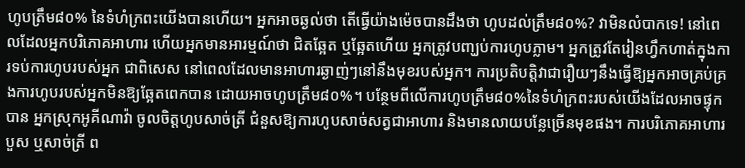ហូបត្រឹម៨០% នៃទំហំក្រពះយើងបានហើយ។ អ្នកអាចឆ្ងល់ថា តើធ្វើយ៉ាងម៉េចបានដឹងថា ហូបដល់ត្រឹម៨០%? វាមិនលំបាកទេ! នៅពេលដែលអ្នកបរិភោគអាហារ ហើយអ្នកមានអារម្មណ៍ថា ជិតឆ្អែត ឬឆ្អែតហើយ អ្នកត្រូវបញ្ឃប់ការហូបភ្លាម។ អ្នកត្រូវតែរៀនហ្វឹកហាត់ក្នុងការទប់ការហូបរបស់អ្នក ជាពិសេស នៅពេលដែលមានអាហារឆ្ងាញ់ៗនៅនឹងមុខរបស់អ្នក។ ការប្រតិបត្តិវាជារឿយៗនឹងធ្វើឱ្យអ្នកអាចគ្រប់គ្រងការហូបរបស់អ្នកមិនឱ្យឆ្អែតពេកបាន ដោយអាចហូបត្រឹម៨០%។ បន្ថែមពីលើការហូបត្រឹម៨០%នៃទំហំក្រពះរបស់យើងដែលអាចផ្ទុកបាន អ្នកស្រុកអូគីណាវ៉ា ចូលចិត្តហូបសាច់ត្រី ជំនួសឱ្យការហូបសាច់សត្វជាអាហារ និងមានលាយបន្លែច្រើនមុខផង។ ការបរិភោគអាហារបួស ឬសាច់ត្រី ព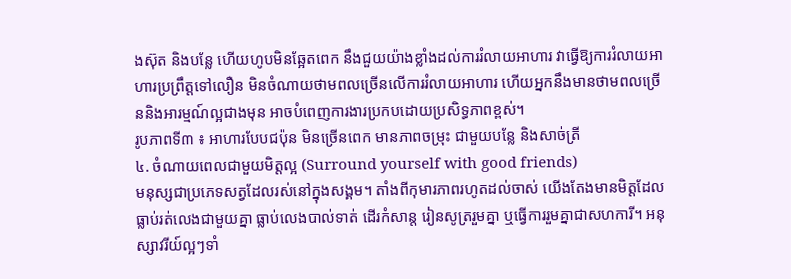ងស៊ុត និងបន្លែ ហើយហូបមិនឆ្អែតពេក នឹងជួយយ៉ាងខ្លាំងដល់ការរំលាយអាហារ វាធ្វើឱ្យការរំលាយអាហារប្រព្រឹត្តទៅលឿន មិនចំណាយថាមពលច្រើនលើការរំលាយអាហារ ហើយអ្នកនឹងមានថាមពលច្រើននិងអារម្មណ៍ល្អជាងមុន អាចបំពេញការងារប្រកបដោយប្រសិទ្ធភាពខ្ពស់។
រូបភាពទី៣ ៖ អាហារបែបជប៉ុន មិនច្រើនពេក មានភាពចម្រុះ ជាមួយបន្លែ និងសាច់ត្រី
៤. ចំណាយពេលជាមួយមិត្តល្អ (Surround yourself with good friends)
មនុស្សជាប្រភេទសត្វដែលរស់នៅក្នុងសង្គម។ តាំងពីកុមារភាពរហូតដល់ចាស់ យើងតែងមានមិត្តដែលធ្លាប់រត់លេងជាមួយគ្នា ធ្លាប់លេងបាល់ទាត់ ដើរកំសាន្ត រៀនសូត្ររួមគ្នា ឬធ្វើការរួមគ្នាជាសហការី។ អនុស្សាវរីយ៍ល្អៗទាំ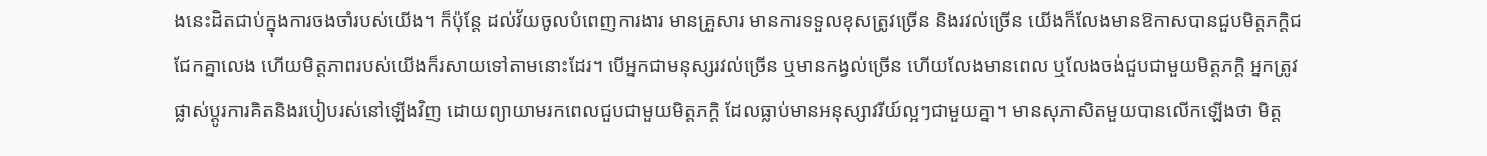ងនេះដិតជាប់ក្នុងការចងចាំរបស់យើង។ ក៏ប៉ុន្តែ ដល់វ័យចូលបំពេញការងារ មានគ្រួសារ មានការទទួលខុសត្រូវច្រើន និងរវល់ច្រើន យើងក៏លែងមានឱកាសបានជួបមិត្តភក្តិជជែកគ្នាលេង ហើយមិត្តភាពរបស់យើងក៏រសាយទៅតាមនោះដែរ។ បើអ្នកជាមនុស្សរវល់ច្រើន ឬមានកង្វល់ច្រើន ហើយលែងមានពេល ឬលែងចង់ជួបជាមួយមិត្តភក្តិ អ្នកត្រូវផ្លាស់ប្តូរការគិតនិងរបៀបរស់នៅឡើងវិញ ដោយព្យាយាមរកពេលជួបជាមួយមិត្តភក្តិ ដែលធ្លាប់មានអនុស្សាវរីយ៍ល្អៗជាមួយគ្នា។ មានសុភាសិតមួយបានលើកឡើងថា មិត្ត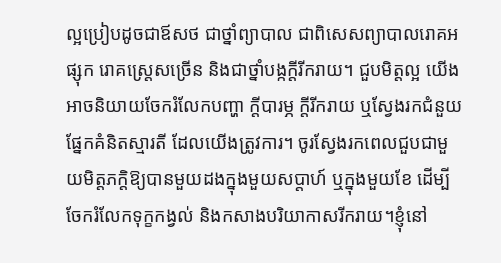ល្អប្រៀបដូចជាឪសថ ជាថ្នាំព្យាបាល ជាពិសេសព្យាបាលរោគអផ្សុក រោគស្រ្តេសច្រើន និងជាថ្នាំបង្កក្តីរីករាយ។ ជួបមិត្តល្អ យើងអាចនិយាយចែករំលែកបញ្ហា ក្តីបារម្ភ ក្តីរីករាយ ឬស្វែងរកជំនួយផ្នែកគំនិតស្មារតី ដែលយើងត្រូវការ។ ចូរស្វែងរកពេលជួបជាមួយមិត្តភក្តិឱ្យបានមួយដងក្នុងមួយសប្តាហ៍ ឬក្នុងមួយខែ ដើម្បីចែករំលែកទុក្ខកង្វល់ និងកសាងបរិយាកាសរីករាយ។ខ្ញុំនៅ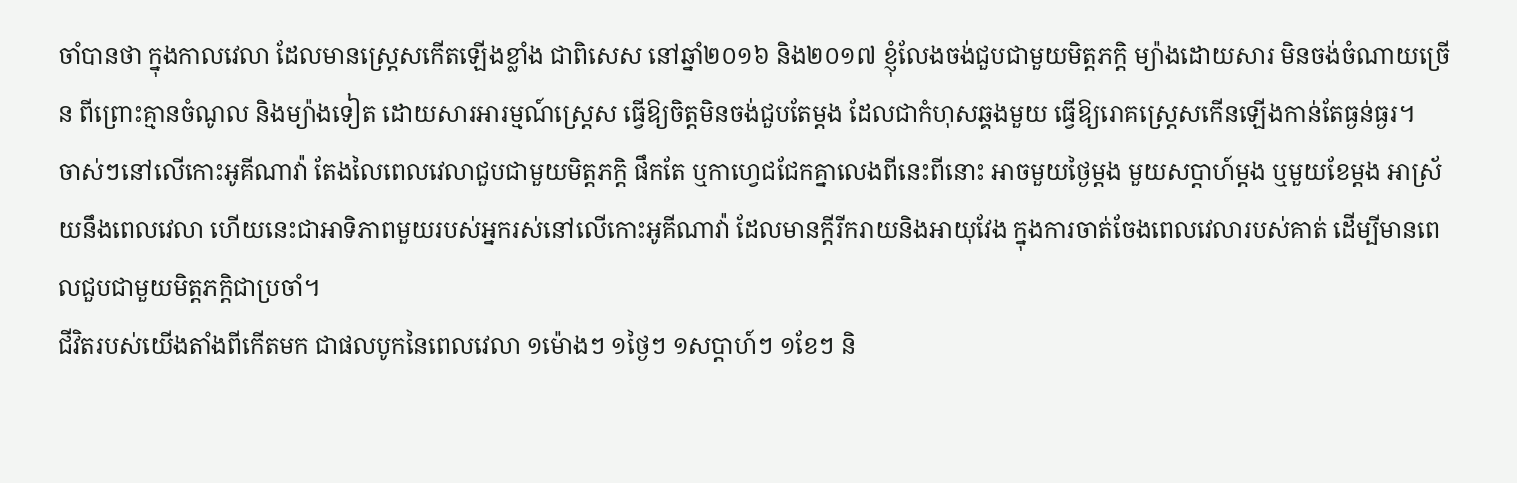ចាំបានថា ក្នុងកាលវេលា ដែលមានស្រ្តេសកើតឡើងខ្លាំង ជាពិសេស នៅឆ្នាំ២០១៦ និង២០១៧ ខ្ញុំលែងចង់ជួបជាមួយមិត្តភក្តិ ម្យ៉ាងដោយសារ មិនចង់ចំណាយច្រើន ពីព្រោះគ្មានចំណូល និងម្យ៉ាងទៀត ដោយសារអារម្មណ៍ស្រ្តេស ធ្វើឱ្យចិត្តមិនចង់ជួបតែម្តង ដែលជាកំហុសឆ្គងមួយ ធ្វើឱ្យរោគស្រ្តេសកើនឡើងកាន់តែធ្ងន់ធ្ងរ។
ចាស់ៗនៅលើកោះអូគីណាវ៉ា តែងលៃពេលវេលាជួបជាមួយមិត្តភក្តិ ផឹកតែ ឬកាហ្វេជជែកគ្នាលេងពីនេះពីនោះ អាចមួយថ្ងៃម្តង មួយសប្តាហ៍ម្តង ឬមួយខែម្តង អាស្រ័យនឹងពេលវេលា ហើយនេះជាអាទិភាពមួយរបស់អ្នករស់នៅលើកោះអូគីណាវ៉ា ដែលមានក្តីរីករាយនិងអាយុវែង ក្នុងការចាត់ចែងពេលវេលារបស់គាត់ ដើម្បីមានពេលជួបជាមួយមិត្តភក្តិជាប្រចាំ។
ជីវិតរបស់យើងតាំងពីកើតមក ជាផលបូកនៃពេលវេលា ១ម៉ោងៗ ១ថ្ងៃៗ ១សប្តាហ៍ៗ ១ខែៗ និ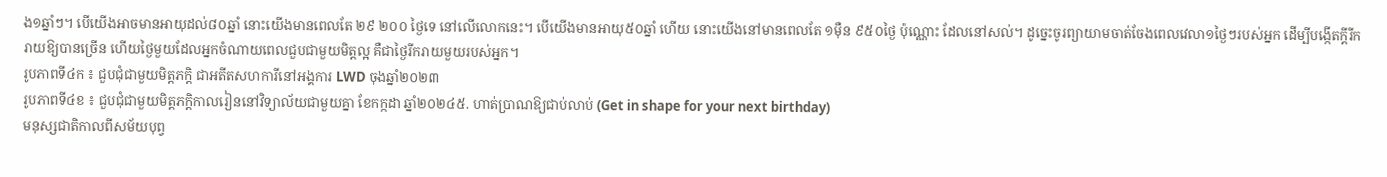ង១ឆ្នាំៗ។ បើយើងអាចមានអាយុដល់៨០ឆ្នាំ នោះយើងមានពេលតែ ២៩ ២០០ ថ្ងៃទេ នៅលើលោកនេះ។ បើយើងមានអាយុ៥០ឆ្នាំ ហើយ នោះយើងនៅមានពេលតែ ១ម៉ឺន ៩៥០ថ្ងៃ ប៉ុណ្ណោះ ដែលនៅសល់។ ដូច្នេះចូរព្យាយាមចាត់ចែងពេលវេលា១ថ្ងៃៗរបស់អ្នក ដើម្បីបង្កើតក្តីរីករាយឱ្យបានច្រើន ហើយថ្ងៃមួយដែលអ្នកចំណាយពេលជួបជាមួយមិត្តល្អ គឺជាថ្ងៃរីករាយមួយរបស់អ្នក។
រូបភាពទី៤ក ៖ ជួបជុំជាមួយមិត្តភក្តិ ជាអតីតសហការីនៅអង្គការ LWD ចុងឆ្នាំ២០២៣
រូបភាពទី៤ខ ៖ ជួបជុំជាមួយមិត្តភក្តិកាលរៀននៅវិទ្យាល័យជាមួយគ្នា ខែកក្កដា ឆ្នាំ២០២៤៥. ហាត់ប្រាណឱ្យជាប់លាប់ (Get in shape for your next birthday)
មនុស្សជាតិកាលពីសម័យបុព្វ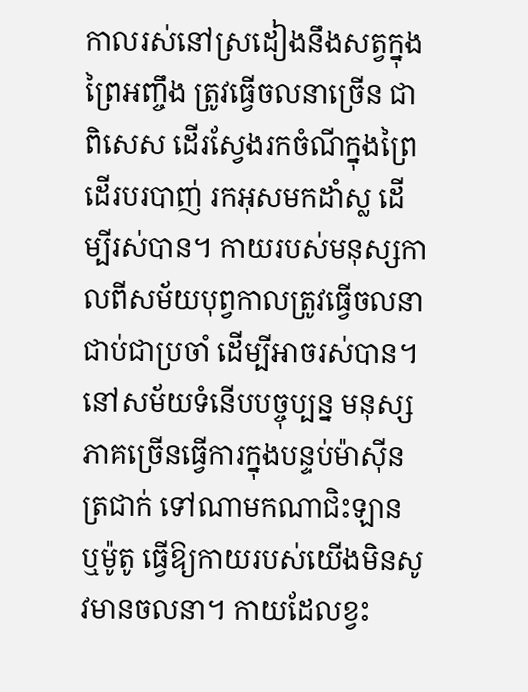កាលរស់នៅស្រដៀងនឹងសត្វក្នុងព្រៃអញ្ចឹង ត្រូវធ្វើចលនាច្រើន ជាពិសេស ដើរស្វែងរកចំណីក្នុងព្រៃ ដើរបរបាញ់ រកអុសមកដាំស្ល ដើម្បីរស់បាន។ កាយរបស់មនុស្សកាលពីសម័យបុព្វកាលត្រូវធ្វើចលនាជាប់ជាប្រចាំ ដើម្បីអាចរស់បាន។ នៅសម័យទំនើបបច្ចុប្បន្ន មនុស្សភាគច្រើនធ្វើការក្នុងបន្ទប់ម៉ាស៊ីនត្រជាក់ ទៅណាមកណាជិះឡាន ឬម៉ូតូ ធ្វើឱ្យកាយរបស់យើងមិនសូវមានចលនា។ កាយដែលខ្វះ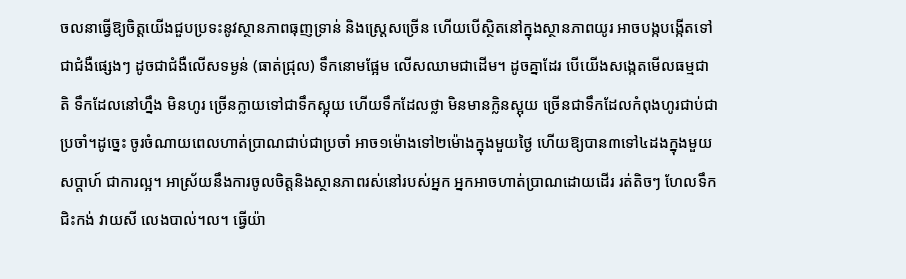ចលនាធ្វើឱ្យចិត្តយើងជួបប្រទះនូវស្ថានភាពធុញទ្រាន់ និងស្រ្តេសច្រើន ហើយបើស្ថិតនៅក្នុងស្ថានភាពយូរ អាចបង្កបង្កើតទៅជាជំងឺផ្សេងៗ ដូចជាជំងឺលើសទម្ងន់ (ធាត់ជ្រុល) ទឹកនោមផ្អែម លើសឈាមជាដើម។ ដូចគ្នាដែរ បើយើងសង្កេតមើលធម្មជាតិ ទឹកដែលនៅហ្នឹង មិនហូរ ច្រើនក្លាយទៅជាទឹកស្អុយ ហើយទឹកដែលថ្លា មិនមានក្លិនស្អុយ ច្រើនជាទឹកដែលកំពុងហូរជាប់ជាប្រចាំ។ដូច្នេះ ចូរចំណាយពេលហាត់ប្រាណជាប់ជាប្រចាំ អាច១ម៉ោងទៅ២ម៉ោងក្នុងមួយថ្ងៃ ហើយឱ្យបាន៣ទៅ៤ដងក្នុងមួយសប្តាហ៍ ជាការល្អ។ អាស្រ័យនឹងការចូលចិត្តនិងស្ថានភាពរស់នៅរបស់អ្នក អ្នកអាចហាត់ប្រាណដោយដើរ រត់តិចៗ ហែលទឹក ជិះកង់ វាយសី លេងបាល់។ល។ ធ្វើយ៉ា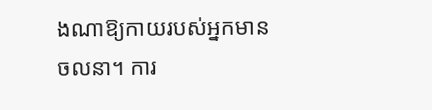ងណាឱ្យកាយរបស់អ្នកមានចលនា។ ការ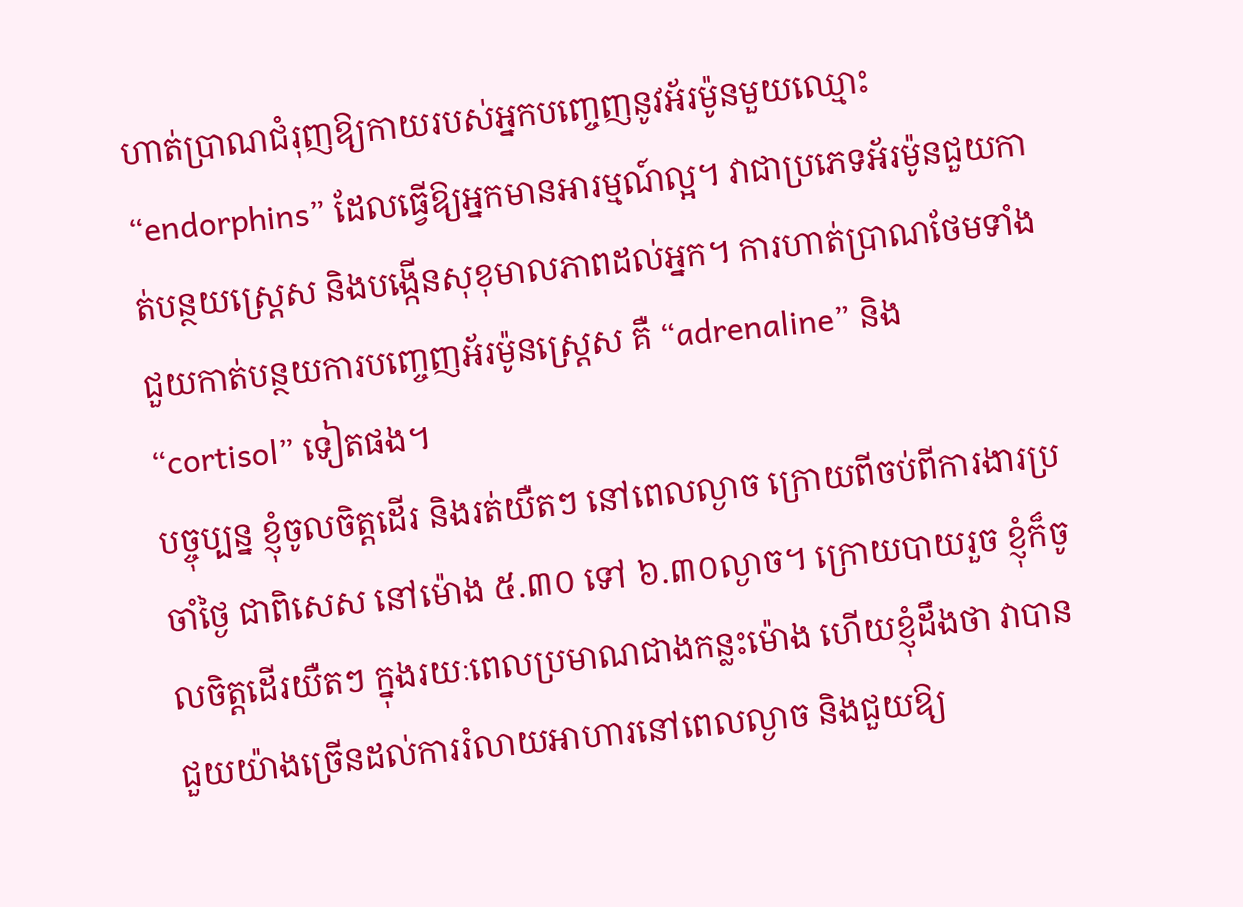ហាត់ប្រាណជំរុញឱ្យកាយរបស់អ្នកបញ្ចេញនូវអ័រម៉ូនមួយឈ្មោះ “endorphins” ដែលធ្វើឱ្យអ្នកមានអារម្មណ៍ល្អ។ វាជាប្រភេទអ័រម៉ូនជួយកាត់បន្ថយស្ត្រេស និងបង្កើនសុខុមាលភាពដល់អ្នក។ ការហាត់ប្រាណថែមទាំងជួយកាត់បន្ថយការបញ្ចេញអ័រម៉ូនស្រ្តេស គឺ “adrenaline” និង “cortisol” ទៀតផង។
បច្ចុប្បន្ន ខ្ញុំចូលចិត្តដើរ និងរត់យឺតៗ នៅពេលល្ងាច ក្រោយពីចប់ពីការងារប្រចាំថ្ងៃ ជាពិសេស នៅម៉ោង ៥.៣០ ទៅ ៦.៣០ល្ងាច។ ក្រោយបាយរួច ខ្ញុំក៏ចូលចិត្តដើរយឺតៗ ក្នុងរយៈពេលប្រមាណជាងកន្លះម៉ោង ហើយខ្ញុំដឹងថា វាបានជួយយ៉ាងច្រើនដល់ការរំលាយអាហារនៅពេលល្ងាច និងជួយឱ្យ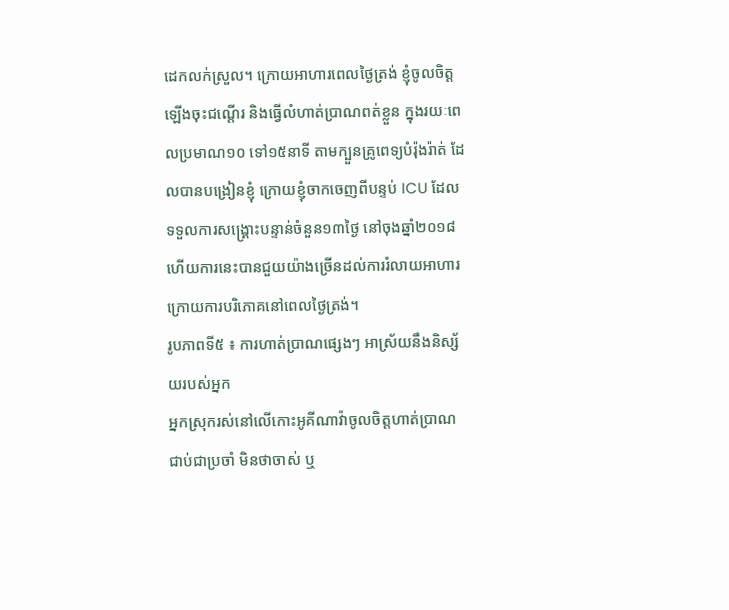ដេកលក់ស្រួល។ ក្រោយអាហារពេលថ្ងៃត្រង់ ខ្ញុំចូលចិត្តឡើងចុះជណ្តើរ និងធ្វើលំហាត់ប្រាណពត់ខ្លួន ក្នុងរយៈពេលប្រមាណ១០ ទៅ១៥នាទី តាមក្បួនគ្រូពេទ្យបំរ៉ុងរ៉ាត់ ដែលបានបង្រៀនខ្ញុំ ក្រោយខ្ញុំចាកចេញពីបន្ទប់ ICU ដែលទទួលការសង្រ្គោះបន្ទាន់ចំនួន១៣ថ្ងៃ នៅចុងឆ្នាំ២០១៨ ហើយការនេះបានជួយយ៉ាងច្រើនដល់ការរំលាយអាហារក្រោយការបរិភោគនៅពេលថ្ងៃត្រង់។
រូបភាពទី៥ ៖ ការហាត់ប្រាណផ្សេងៗ អាស្រ័យនឹងនិស្ស័យរបស់អ្នក
អ្នកស្រុករស់នៅលើកោះអូគីណាវ៉ាចូលចិត្តហាត់ប្រាណជាប់ជាប្រចាំ មិនថាចាស់ ឬ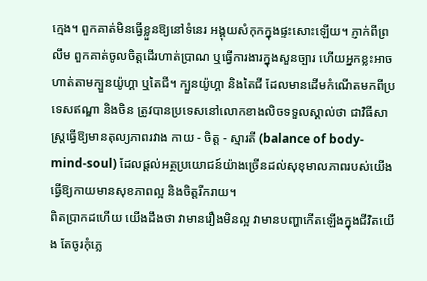ក្មេង។ ពួកគាត់មិនធ្វើខ្លួនឱ្យនៅទំនេរ អង្គុយសំកុកក្នុងផ្ទះសោះឡើយ។ ភ្ញាក់ពីព្រលឹម ពួកគាត់ចូលចិត្តដើរហាត់ប្រាណ ឬធ្វើការងារក្នុងសួនច្បារ ហើយអ្នកខ្លះអាចហាត់តាមក្បួនយ៉ូហ្គា ឬតៃជី។ ក្បួនយ៉ូហ្គា និងតៃជី ដែលមានដើមកំណើតមកពីប្រទេសឥណ្ឌា និងចិន ត្រូវបានប្រទេសនៅលោកខាងលិចទទួលស្គាល់ថា ជាវិធីសាស្រ្តធ្វើឱ្យមានតុល្យភាពរវាង កាយ - ចិត្ត - ស្មារតី (balance of body-mind-soul) ដែលផ្តល់អត្ថប្រយោជន៍យ៉ាងច្រើនដល់សុខុមាលភាពរបស់យើង ធ្វើឱ្យកាយមានសុខភាពល្អ និងចិត្តរីករាយ។
ពិតប្រាកដហើយ យើងដឹងថា វាមានរឿងមិនល្អ វាមានបញ្ហាកើតឡើងក្នុងជីវិតយើង តែចូរកុំភ្លេ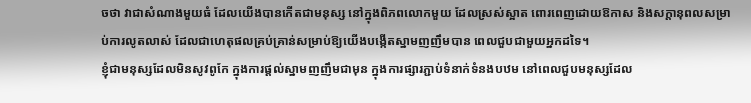ចថា វាជាសំណាងមួយធំ ដែលយើងបានកើតជាមនុស្ស នៅក្នុងពិភពលោកមួយ ដែលស្រស់ស្អាត ពោរពេញដោយឱកាស និងសក្តានុពលសម្រាប់ការលូតលាស់ ដែលជាហេតុផលគ្រប់គ្រាន់សម្រាប់ឱ្យយើងបង្កើតស្នាមញញឹមបាន ពេលជួបជាមួយអ្នកដទៃ។
ខ្ញុំជាមនុស្សដែលមិនសូវពូកែ ក្នុងការផ្តល់ស្នាមញញឹមជាមុន ក្នុងការផ្សារភ្ជាប់ទំនាក់ទំនងបឋម នៅពេលជួបមនុស្សដែល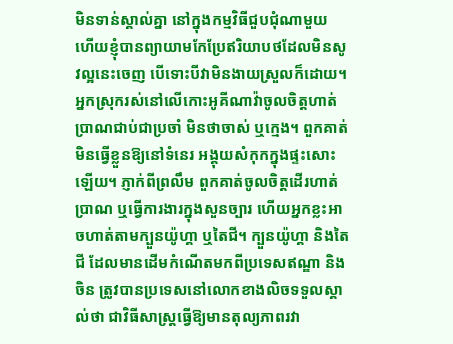មិនទាន់ស្គាល់គ្នា នៅក្នុងកម្មវិធីជួបជុំណាមួយ ហើយខ្ញុំបានព្យាយាមកែប្រែឥរិយាបថដែលមិនសូវល្អនេះចេញ បើទោះបីវាមិនងាយស្រួលក៏ដោយ។
អ្នកស្រុករស់នៅលើកោះអូគីណាវ៉ាចូលចិត្តហាត់ប្រាណជាប់ជាប្រចាំ មិនថាចាស់ ឬក្មេង។ ពួកគាត់មិនធ្វើខ្លួនឱ្យនៅទំនេរ អង្គុយសំកុកក្នុងផ្ទះសោះឡើយ។ ភ្ញាក់ពីព្រលឹម ពួកគាត់ចូលចិត្តដើរហាត់ប្រាណ ឬធ្វើការងារក្នុងសួនច្បារ ហើយអ្នកខ្លះអាចហាត់តាមក្បួនយ៉ូហ្គា ឬតៃជី។ ក្បួនយ៉ូហ្គា និងតៃជី ដែលមានដើមកំណើតមកពីប្រទេសឥណ្ឌា និងចិន ត្រូវបានប្រទេសនៅលោកខាងលិចទទួលស្គាល់ថា ជាវិធីសាស្រ្តធ្វើឱ្យមានតុល្យភាពរវា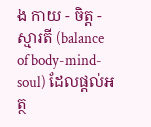ង កាយ - ចិត្ត - ស្មារតី (balance of body-mind-soul) ដែលផ្តល់អត្ថ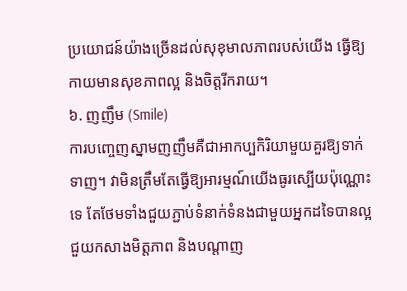ប្រយោជន៍យ៉ាងច្រើនដល់សុខុមាលភាពរបស់យើង ធ្វើឱ្យកាយមានសុខភាពល្អ និងចិត្តរីករាយ។
៦. ញញឹម (Smile)
ការបញ្ចេញស្នាមញញឹមគឺជាអាកប្បកិរិយាមួយគួរឱ្យទាក់ទាញ។ វាមិនត្រឹមតែធ្វើឱ្យអារម្មណ៍យើងធូរស្បើយប៉ុណ្ណោះទេ តែថែមទាំងជួយភ្ជាប់ទំនាក់ទំនងជាមួយអ្នកដទៃបានល្អ ជួយកសាងមិត្តភាព និងបណ្តាញ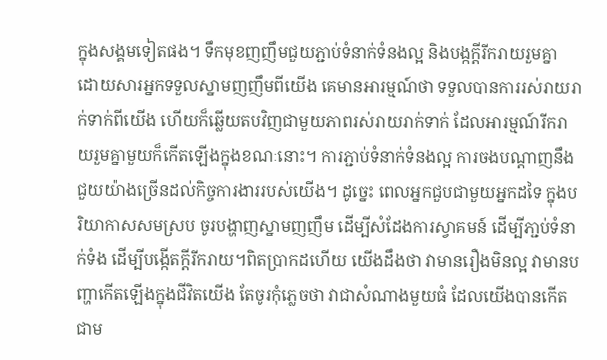ក្នុងសង្គមទៀតផង។ ទឹកមុខញញឹមជួយភ្ជាប់ទំនាក់ទំនងល្អ និងបង្កក្តីរីករាយរួមគ្នា ដោយសារអ្នកទទួលស្នាមញញឹមពីយើង គេមានអារម្មណ៍ថា ទទួលបានការរស់រាយរាក់ទាក់ពីយើង ហើយក៏ឆ្លើយតបវិញជាមួយភាពរស់រាយរាក់ទាក់ ដែលអារម្មណ៍រីករាយរួមគ្នាមួយក៏កើតឡើងក្នុងខណៈនោះ។ ការភ្ជាប់ទំនាក់ទំនងល្អ ការចងបណ្តាញនឹងជួយយ៉ាងច្រើនដល់កិច្ចការងាររបស់យើង។ ដូច្នេះ ពេលអ្នកជួបជាមួយអ្នកដទៃ ក្នុងបរិយាកាសសមស្រប ចូរបង្ហាញស្នាមញញឹម ដើម្បីសំដែងការស្វាគមន៍ ដើម្បីភា្ជប់ទំនាក់ទំង ដើម្បីបង្កើតក្តីរីករាយ។ពិតប្រាកដហើយ យើងដឹងថា វាមានរឿងមិនល្អ វាមានបញ្ហាកើតឡើងក្នុងជីវិតយើង តែចូរកុំភ្លេចថា វាជាសំណាងមួយធំ ដែលយើងបានកើតជាម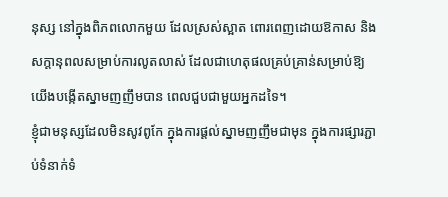នុស្ស នៅក្នុងពិភពលោកមួយ ដែលស្រស់ស្អាត ពោរពេញដោយឱកាស និងសក្តានុពលសម្រាប់ការលូតលាស់ ដែលជាហេតុផលគ្រប់គ្រាន់សម្រាប់ឱ្យយើងបង្កើតស្នាមញញឹមបាន ពេលជួបជាមួយអ្នកដទៃ។
ខ្ញុំជាមនុស្សដែលមិនសូវពូកែ ក្នុងការផ្តល់ស្នាមញញឹមជាមុន ក្នុងការផ្សារភ្ជាប់ទំនាក់ទំ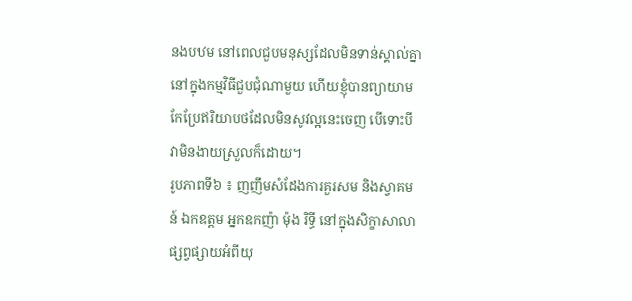នងបឋម នៅពេលជួបមនុស្សដែលមិនទាន់ស្គាល់គ្នា នៅក្នុងកម្មវិធីជួបជុំណាមួយ ហើយខ្ញុំបានព្យាយាមកែប្រែឥរិយាបថដែលមិនសូវល្អនេះចេញ បើទោះបីវាមិនងាយស្រួលក៏ដោយ។
រូបភាពទី៦ ៖ ញញឹមសំដែងការគួរសម និងស្វាគមន៍ ឯកឧត្តម អ្នកឧកញ៉ា ម៉ុង រិទ្ធី នៅក្នុងសិក្ខាសាលាផ្សព្វផ្សាយអំពីយុ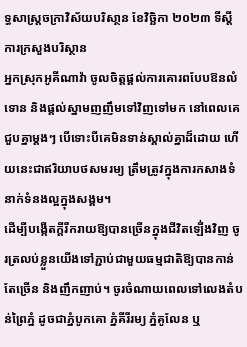ទ្ធសាស្រ្តចក្រាវិស័យបរិសា្ថន ខែវិច្ឆិកា ២០២៣ ទីស្តីការក្រសួងបរិស្ថាន
អ្នកស្រុកអូគីណាវ៉ា ចូលចិត្តផ្តល់ការគោរពបែបឱនលំទោន និងផ្តល់ស្នាមញញឹមទៅវិញទៅមក នៅពេលគេជួបគ្នាម្តងៗ បើទោះបីគេមិនទាន់ស្គាល់គ្នាដ៏ដោយ ហើយនេះជាឥរិយាបថសមរម្យ ត្រឹមត្រូវក្នុងការកសាងទំនាក់ទំនងល្អក្នុងសង្គម។
ដើម្បីបង្កើតក្តីរីករាយឱ្យបានច្រើនក្នុងជីវិតឡើ់ងវិញ ចូរត្រលប់ខ្លួនយើងទៅភ្ជាប់ជាមួយធម្មជាតិឱ្យបានកាន់តែច្រើន និងញឹកញាប់។ ចូរចំណាយពេលទៅលេងតំបន់ព្រៃភ្នំ ដូចជាភ្នំបូកគោ ភ្នំគីរីរម្យ ភ្នំគូលែន ឬ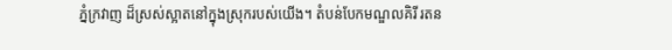ភ្នំក្រវាញ ដ៏ស្រស់ស្អាតនៅក្នុងស្រុករបស់យើង។ តំបន់បែកមណ្ឌលគិរី រតន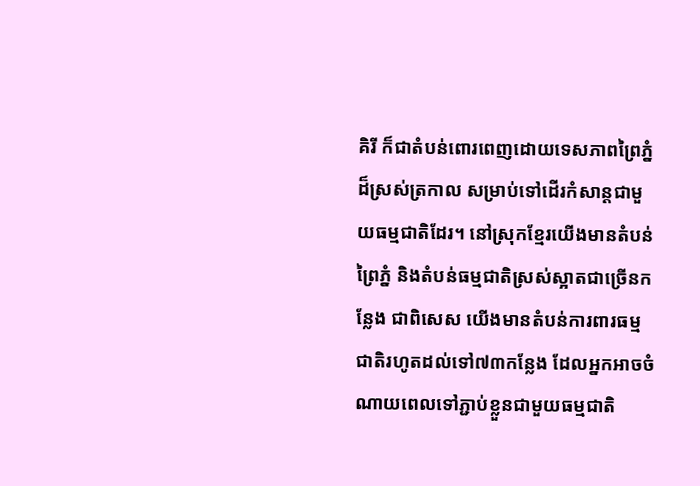គិរី ក៏ជាតំបន់ពោរពេញដោយទេសភាពព្រៃភ្នំដ៏ស្រស់ត្រកាល សម្រាប់ទៅដើរកំសាន្តជាមួយធម្មជាតិដែរ។ នៅស្រុកខ្មែរយើងមានតំបន់ព្រៃភ្នំ និងតំបន់ធម្មជាតិស្រស់ស្អាតជាច្រើនកន្លែង ជាពិសេស យើងមានតំបន់ការពារធម្មជាតិរហូតដល់ទៅ៧៣កន្លែង ដែលអ្នកអាចចំណាយពេលទៅភ្ជាប់ខ្លួនជាមួយធម្មជាតិ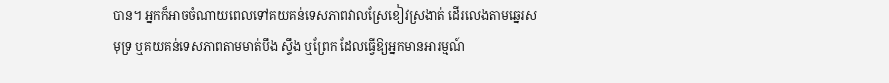បាន។ អ្នកក៏អាចចំណាយពេលទៅគយគន់ទេសភាពវាលស្រែខៀវស្រងាត់ ដើរលេងតាមឆ្នេរសមុទ្រ ឬគយគន់ទេសភាពតាមមាត់បឹង ស្ទឹង ឬព្រែក ដែលធ្វើឱ្យអ្នកមានអារម្មណ៍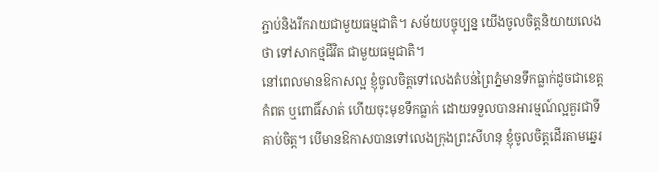ភ្ជាប់និងរីករាយជាមួយធម្មជាតិ។ សម័យបច្ចុប្បន្ន យើងចូលចិត្តនិយាយលេងថា ទៅសាកថ្មជីវិត ជាមួយធម្មជាតិ។
នៅពេលមានឱកាសល្អ ខ្ញុំចូលចិត្តទៅលេងតំបន់ព្រៃភ្នំមានទឹកធ្លាក់ដូចជាខេត្តកំពត ឬពោធិ៍សាត់ ហើយចុះមុខទឹកធ្លាក់ ដោយទទួលបានអារម្មណ៍ល្អគួរជាទីគាប់ចិត្ត។ បើមានឱកាសបានទៅលេងក្រុងព្រះសីហនុ ខ្ញុំចូលចិត្តដើរតាមឆ្នេរ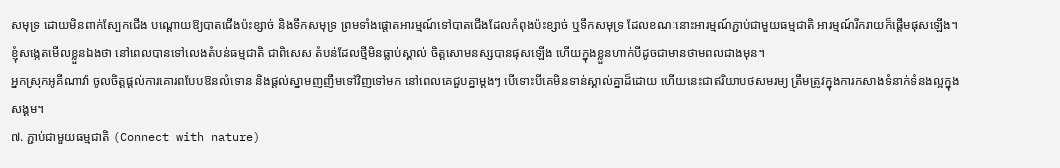សមុទ្រ ដោយមិនពាក់ស្បែកជើង បណ្តោយឱ្យបាតជើងប៉ះខ្សាច់ និងទឹកសមុទ្រ ព្រមទាំងផ្តោតអារម្មណ៍ទៅបាតជើងដែលកំពុងប៉ះខ្សាច់ ឬទឹកសមុទ្រ ដែលខណៈនោះអារម្មណ៍ភ្ជាប់ជាមួយធម្មជាតិ អារម្មណ៍រីករាយក៏ផ្តើមផុសឡើង។ ខ្ញុំសង្កេតមើលខ្លួនឯងថា នៅពេលបានទៅលេងតំបន់ធម្មជាតិ ជាពិសេស តំបន់ដែលថ្មីមិនធ្លាប់ស្គាល់ ចិត្តសោមនស្សបានផុសឡើង ហើយក្នុងខ្លួនហាក់បីដូចជាមានថាមពលជាងមុន។
អ្នកស្រុកអូគីណាវ៉ា ចូលចិត្តផ្តល់ការគោរពបែបឱនលំទោន និងផ្តល់ស្នាមញញឹមទៅវិញទៅមក នៅពេលគេជួបគ្នាម្តងៗ បើទោះបីគេមិនទាន់ស្គាល់គ្នាដ៏ដោយ ហើយនេះជាឥរិយាបថសមរម្យ ត្រឹមត្រូវក្នុងការកសាងទំនាក់ទំនងល្អក្នុងសង្គម។
៧. ភ្ជាប់ជាមួយធម្មជាតិ (Connect with nature)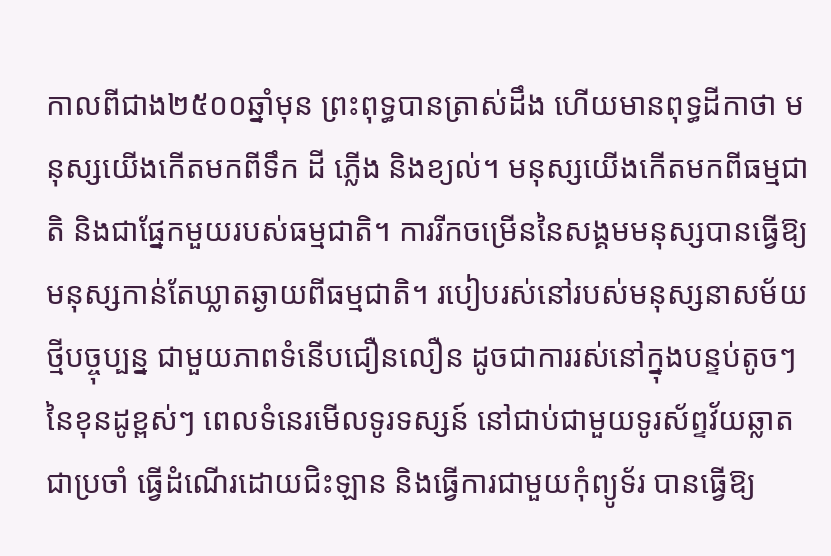កាលពីជាង២៥០០ឆ្នាំមុន ព្រះពុទ្ធបានត្រាស់ដឹង ហើយមានពុទ្ធដីកាថា មនុស្សយើងកើតមកពីទឹក ដី ភ្លើង និងខ្យល់។ មនុស្សយើងកើតមកពីធម្មជាតិ និងជាផ្នែកមួយរបស់ធម្មជាតិ។ ការរីកចម្រើននៃសង្គមមនុស្សបានធ្វើឱ្យមនុស្សកាន់តែឃ្លាតឆ្ងាយពីធម្មជាតិ។ របៀបរស់នៅរបស់មនុស្សនាសម័យថ្មីបច្ចុប្បន្ន ជាមួយភាពទំនើបជឿនលឿន ដូចជាការរស់នៅក្នុងបន្ទប់តូចៗនៃខុនដូខ្ពស់ៗ ពេលទំនេរមើលទូរទស្សន៍ នៅជាប់ជាមួយទូរស័ព្ទវ័យឆ្លាតជាប្រចាំ ធ្វើដំណើរដោយជិះឡាន និងធ្វើការជាមួយកុំព្យូទ័រ បានធ្វើឱ្យ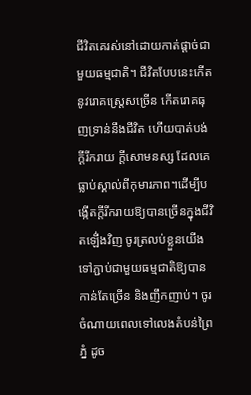ជីវិតគេរស់នៅដោយកាត់ផ្តាច់ជាមួយធម្មជាតិ។ ជីវិតបែបនេះកើតនូវរោគស្រ្តេសច្រើន កើតរោគធុញទ្រាន់នឹងជីវិត ហើយបាត់បង់ក្តីរីករាយ ក្តីសោមនស្ស ដែលគេធ្លាប់ស្គាល់ពីកុមារភាព។ដើម្បីបង្កើតក្តីរីករាយឱ្យបានច្រើនក្នុងជីវិតឡើ់ងវិញ ចូរត្រលប់ខ្លួនយើងទៅភ្ជាប់ជាមួយធម្មជាតិឱ្យបានកាន់តែច្រើន និងញឹកញាប់។ ចូរចំណាយពេលទៅលេងតំបន់ព្រៃភ្នំ ដូច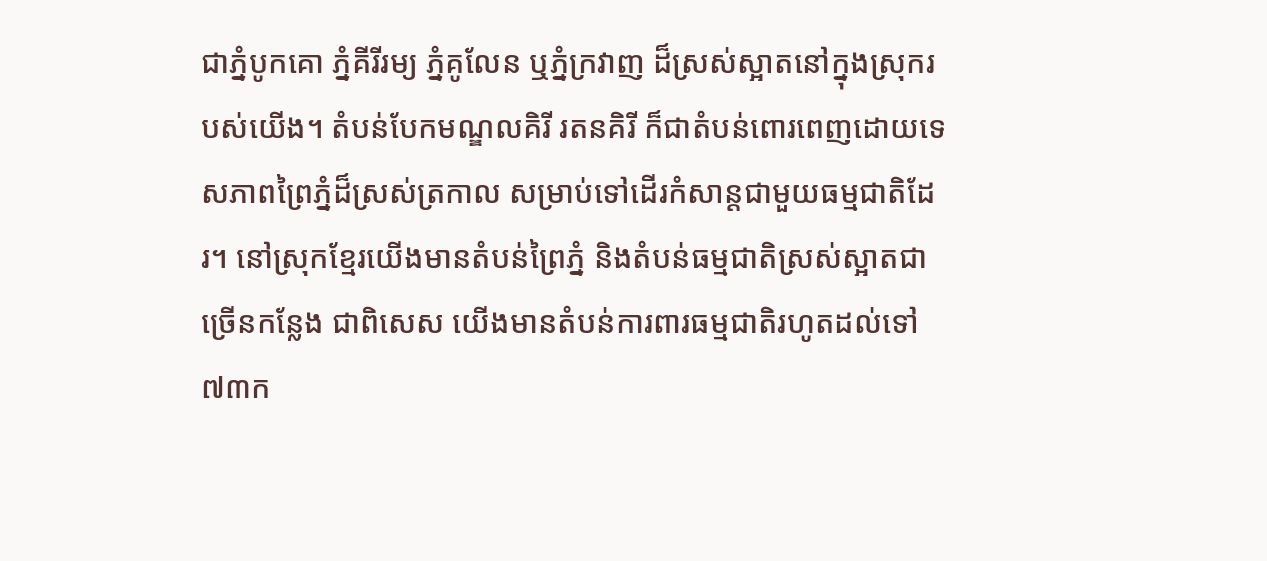ជាភ្នំបូកគោ ភ្នំគីរីរម្យ ភ្នំគូលែន ឬភ្នំក្រវាញ ដ៏ស្រស់ស្អាតនៅក្នុងស្រុករបស់យើង។ តំបន់បែកមណ្ឌលគិរី រតនគិរី ក៏ជាតំបន់ពោរពេញដោយទេសភាពព្រៃភ្នំដ៏ស្រស់ត្រកាល សម្រាប់ទៅដើរកំសាន្តជាមួយធម្មជាតិដែរ។ នៅស្រុកខ្មែរយើងមានតំបន់ព្រៃភ្នំ និងតំបន់ធម្មជាតិស្រស់ស្អាតជាច្រើនកន្លែង ជាពិសេស យើងមានតំបន់ការពារធម្មជាតិរហូតដល់ទៅ៧៣ក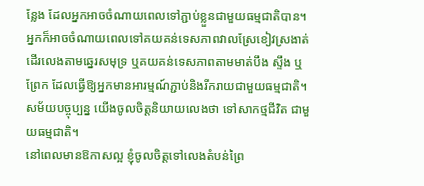ន្លែង ដែលអ្នកអាចចំណាយពេលទៅភ្ជាប់ខ្លួនជាមួយធម្មជាតិបាន។ អ្នកក៏អាចចំណាយពេលទៅគយគន់ទេសភាពវាលស្រែខៀវស្រងាត់ ដើរលេងតាមឆ្នេរសមុទ្រ ឬគយគន់ទេសភាពតាមមាត់បឹង ស្ទឹង ឬព្រែក ដែលធ្វើឱ្យអ្នកមានអារម្មណ៍ភ្ជាប់និងរីករាយជាមួយធម្មជាតិ។ សម័យបច្ចុប្បន្ន យើងចូលចិត្តនិយាយលេងថា ទៅសាកថ្មជីវិត ជាមួយធម្មជាតិ។
នៅពេលមានឱកាសល្អ ខ្ញុំចូលចិត្តទៅលេងតំបន់ព្រៃ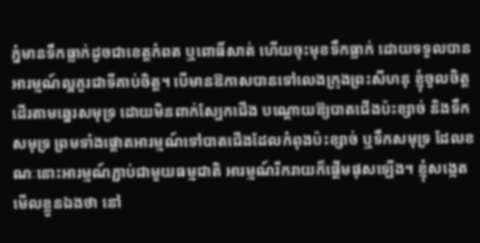ភ្នំមានទឹកធ្លាក់ដូចជាខេត្តកំពត ឬពោធិ៍សាត់ ហើយចុះមុខទឹកធ្លាក់ ដោយទទួលបានអារម្មណ៍ល្អគួរជាទីគាប់ចិត្ត។ បើមានឱកាសបានទៅលេងក្រុងព្រះសីហនុ ខ្ញុំចូលចិត្តដើរតាមឆ្នេរសមុទ្រ ដោយមិនពាក់ស្បែកជើង បណ្តោយឱ្យបាតជើងប៉ះខ្សាច់ និងទឹកសមុទ្រ ព្រមទាំងផ្តោតអារម្មណ៍ទៅបាតជើងដែលកំពុងប៉ះខ្សាច់ ឬទឹកសមុទ្រ ដែលខណៈនោះអារម្មណ៍ភ្ជាប់ជាមួយធម្មជាតិ អារម្មណ៍រីករាយក៏ផ្តើមផុសឡើង។ ខ្ញុំសង្កេតមើលខ្លួនឯងថា នៅ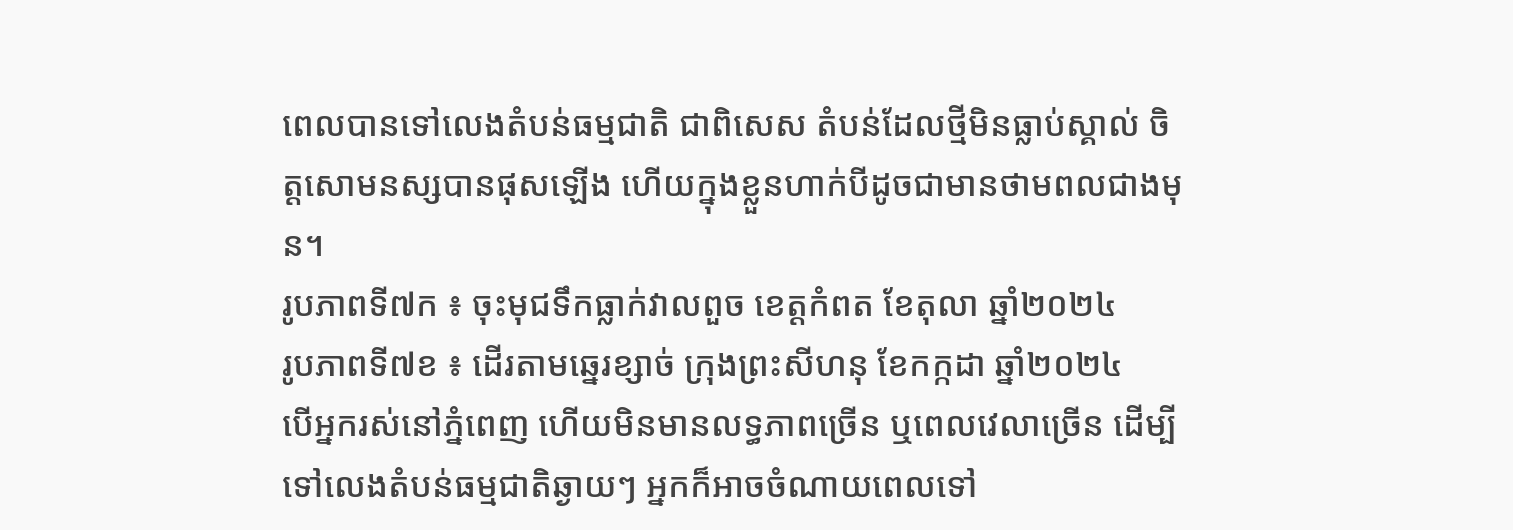ពេលបានទៅលេងតំបន់ធម្មជាតិ ជាពិសេស តំបន់ដែលថ្មីមិនធ្លាប់ស្គាល់ ចិត្តសោមនស្សបានផុសឡើង ហើយក្នុងខ្លួនហាក់បីដូចជាមានថាមពលជាងមុន។
រូបភាពទី៧ក ៖ ចុះមុជទឹកធ្លាក់វាលពួច ខេត្តកំពត ខែតុលា ឆ្នាំ២០២៤
រូបភាពទី៧ខ ៖ ដើរតាមឆ្នេរខ្សាច់ ក្រុងព្រះសីហនុ ខែកក្កដា ឆ្នាំ២០២៤
បើអ្នករស់នៅភ្នំពេញ ហើយមិនមានលទ្ធភាពច្រើន ឬពេលវេលាច្រើន ដើម្បីទៅលេងតំបន់ធម្មជាតិឆ្ងាយៗ អ្នកក៏អាចចំណាយពេលទៅ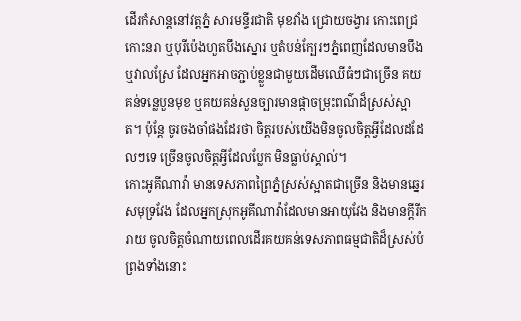ដើរកំសាន្តនៅវត្តភ្នំ សារមន្ទីរជាតិ មុខវាំង ជ្រោយចង្វារ កោះពេជ្រ កោះនរា ឬបុរីប៉េងហួតបឹងស្នោរ ឬតំបន់ក្បែរៗភ្នំពេញដែលមានបឹង ឬវាលស្រែ ដែលអ្នកអាចភ្ជាប់ខ្លួនជាមួយដើមឈើធំៗជាច្រើន គយគន់ទន្លេបួនមុខ ឬគយគន់សួនច្បារមានផ្កាចម្រុះពណ៌ដ៏ស្រស់ស្អាត។ ប៉ុន្តែ ចូរចងចាំផងដែរថា ចិត្តរបស់យើងមិនចូលចិត្តអ្វីដែលដដែលៗទេ ច្រើនចូលចិត្តអ្វីដែលប្លែក មិនធ្លាប់ស្គាល់។
កោះអូគីណាវ៉ា មានទេសភាពព្រៃភ្នំស្រស់ស្អាតជាច្រើន និងមានឆ្នេរសមុទ្រវែង ដែលអ្នកស្រុកអូគីណាវ៉ាដែលមានអាយុវែង និងមានក្តីរីករាយ ចូលចិត្តចំណាយពេលដើរគយគន់ទេសភាពធម្មជាតិដ៏ស្រស់បំព្រងទាំងនោះ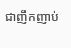ជាញឹកញាប់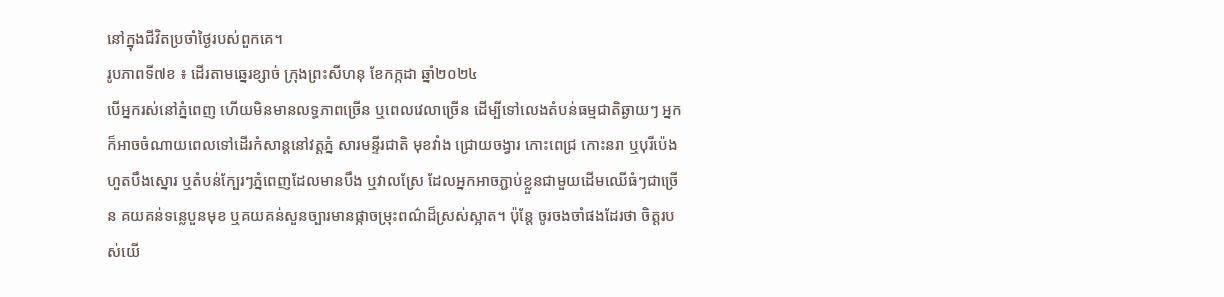នៅក្នុងជីវិតប្រចាំថ្ងៃរបស់ពួកគេ។
រូបភាពទី៧ខ ៖ ដើរតាមឆ្នេរខ្សាច់ ក្រុងព្រះសីហនុ ខែកក្កដា ឆ្នាំ២០២៤
បើអ្នករស់នៅភ្នំពេញ ហើយមិនមានលទ្ធភាពច្រើន ឬពេលវេលាច្រើន ដើម្បីទៅលេងតំបន់ធម្មជាតិឆ្ងាយៗ អ្នកក៏អាចចំណាយពេលទៅដើរកំសាន្តនៅវត្តភ្នំ សារមន្ទីរជាតិ មុខវាំង ជ្រោយចង្វារ កោះពេជ្រ កោះនរា ឬបុរីប៉េងហួតបឹងស្នោរ ឬតំបន់ក្បែរៗភ្នំពេញដែលមានបឹង ឬវាលស្រែ ដែលអ្នកអាចភ្ជាប់ខ្លួនជាមួយដើមឈើធំៗជាច្រើន គយគន់ទន្លេបួនមុខ ឬគយគន់សួនច្បារមានផ្កាចម្រុះពណ៌ដ៏ស្រស់ស្អាត។ ប៉ុន្តែ ចូរចងចាំផងដែរថា ចិត្តរបស់យើ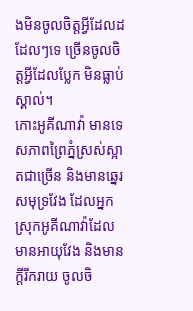ងមិនចូលចិត្តអ្វីដែលដដែលៗទេ ច្រើនចូលចិត្តអ្វីដែលប្លែក មិនធ្លាប់ស្គាល់។
កោះអូគីណាវ៉ា មានទេសភាពព្រៃភ្នំស្រស់ស្អាតជាច្រើន និងមានឆ្នេរសមុទ្រវែង ដែលអ្នកស្រុកអូគីណាវ៉ាដែលមានអាយុវែង និងមានក្តីរីករាយ ចូលចិ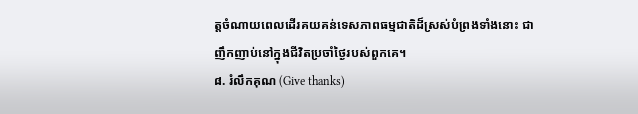ត្តចំណាយពេលដើរគយគន់ទេសភាពធម្មជាតិដ៏ស្រស់បំព្រងទាំងនោះ ជាញឹកញាប់នៅក្នុងជីវិតប្រចាំថ្ងៃរបស់ពួកគេ។
៨. រំលឹកគុណ (Give thanks)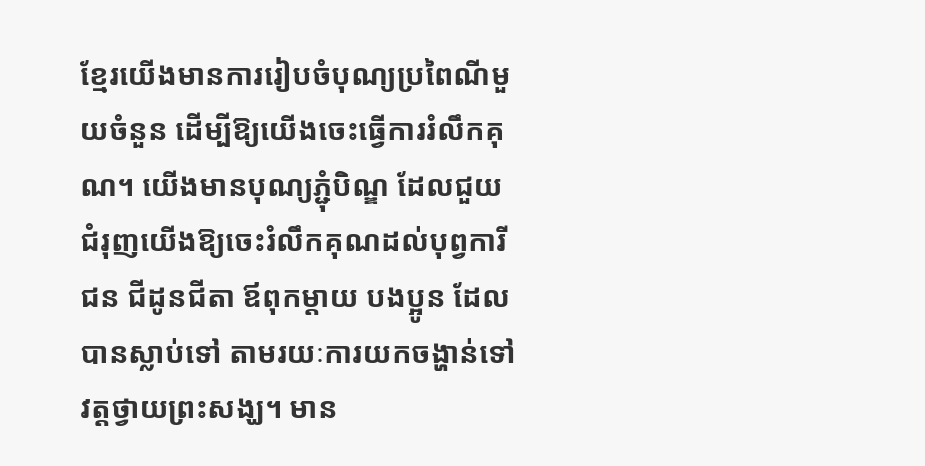ខ្មែរយើងមានការរៀបចំបុណ្យប្រពៃណីមួយចំនួន ដើម្បីឱ្យយើងចេះធ្វើការរំលឹកគុណ។ យើងមានបុណ្យភ្ជុំបិណ្ឌ ដែលជួយជំរុញយើងឱ្យចេះរំលឹកគុណដល់បុព្វការីជន ជីដូនជីតា ឪពុកម្តាយ បងប្អូន ដែលបានស្លាប់ទៅ តាមរយៈការយកចង្ហាន់ទៅវត្តថ្វាយព្រះសង្ឃ។ មាន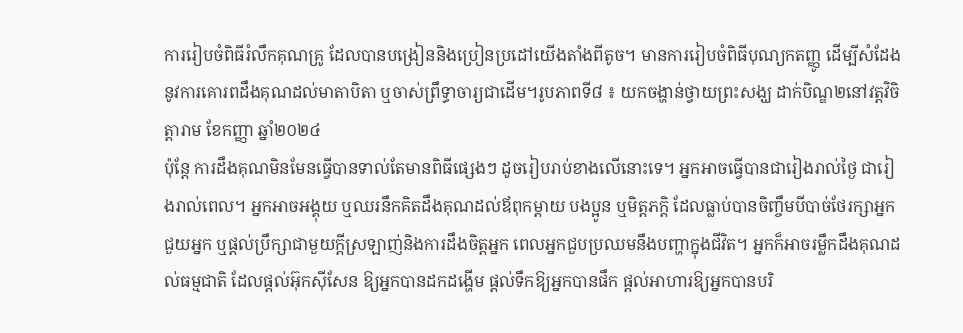ការរៀបចំពិធីរំលឹកគុណគ្រូ ដែលបានបង្រៀននិងប្រៀនប្រដៅយើងតាំងពីតូច។ មានការរៀបចំពិធីបុណ្យកតញ្ញូ ដើម្បីសំដែងនូវការគោរពដឹងគុណដល់មាតាបិតា ឬចាស់ព្រឹទ្ធាចារ្យជាដើម។រូបភាពទី៨ ៖ យកចង្ហាន់ថ្វាយព្រះសង្ឃ ដាក់បិណ្ឌ២នៅវត្តវិចិត្តារាម ខែកញ្ញា ឆ្នាំ២០២៤
ប៉ុន្តែ ការដឹងគុណមិនមែនធ្វើបានទាល់តែមានពិធីផ្សេងៗ ដូចរៀបរាប់ខាងលើនោះទេ។ អ្នកអាចធ្វើបានជារៀងរាល់ថ្ងៃ ជារៀងរាល់ពេល។ អ្នកអាចអង្គុយ ឬឈរនឹកគិតដឹងគុណដល់ឪពុកម្តាយ បងប្អូន ឬមិត្តភក្តិ ដែលធ្លាប់បានចិញ្ចឹមបីបាច់ថែរក្សាអ្នក ជួយអ្នក ឬផ្តល់ប្រឹក្សាជាមួយក្តីស្រឡាញ់និងការដឹងចិត្តអ្នក ពេលអ្នកជួបប្រឈមនឹងបញ្ហាក្នុងជីវិត។ អ្នកក៏អាចរម្លឹកដឹងគុណដល់ធម្មជាតិ ដែលផ្តល់អ៊ុកស៊ីសែន ឱ្យអ្នកបានដកដង្ហើម ផ្តល់ទឹកឱ្យអ្នកបានផឹក ផ្តល់អាហារឱ្យអ្នកបានបរិ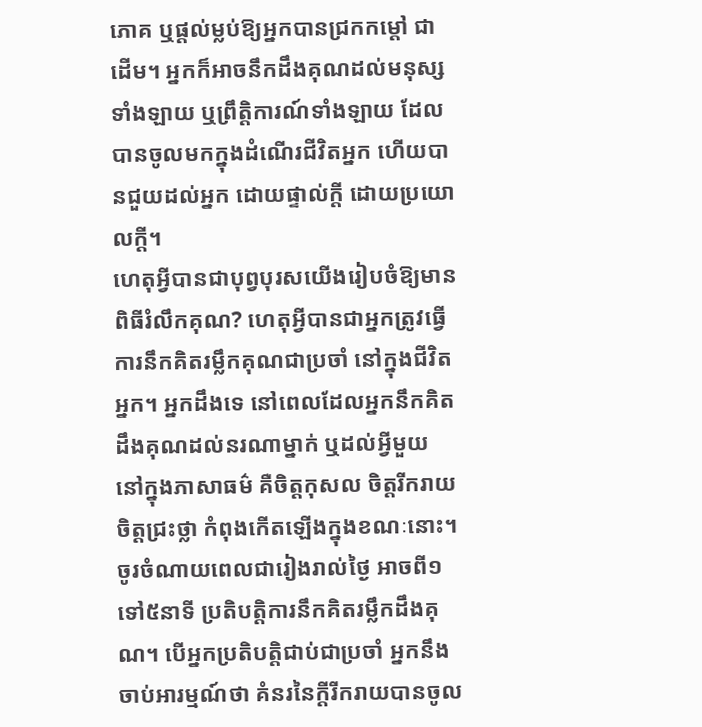ភោគ ឬផ្តល់ម្លប់ឱ្យអ្នកបានជ្រកកម្តៅ ជាដើម។ អ្នកក៏អាចនឹកដឹងគុណដល់មនុស្សទាំងឡាយ ឬព្រឹត្តិការណ៍ទាំងឡាយ ដែលបានចូលមកក្នុងដំណើរជីវិតអ្នក ហើយបានជួយដល់អ្នក ដោយផ្ទាល់ក្តី ដោយប្រយោលក្តី។
ហេតុអ្វីបានជាបុព្វបុរសយើងរៀបចំឱ្យមានពិធីរំលឹកគុណ? ហេតុអ្វីបានជាអ្នកត្រូវធ្វើការនឹកគិតរម្លឹកគុណជាប្រចាំ នៅក្នុងជីវិតអ្នក។ អ្នកដឹងទេ នៅពេលដែលអ្នកនឹកគិតដឹងគុណដល់នរណាម្នាក់ ឬដល់អ្វីមួយ នៅក្នុងភាសាធម៌ គឺចិត្តកុសល ចិត្តរីករាយ ចិត្តជ្រះថ្លា កំពុងកើតឡើងក្នុងខណៈនោះ។
ចូរចំណាយពេលជារៀងរាល់ថ្ងៃ អាចពី១ទៅ៥នាទី ប្រតិបត្តិការនឹកគិតរម្លឹកដឹងគុណ។ បើអ្នកប្រតិបត្តិជាប់ជាប្រចាំ អ្នកនឹងចាប់អារម្មណ៍ថា គំនរនៃក្តីរីករាយបានចូល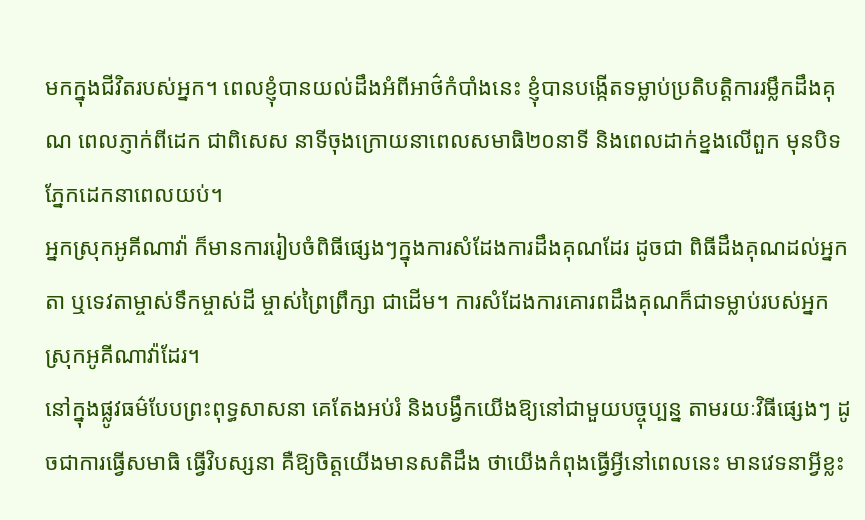មកក្នុងជីវិតរបស់អ្នក។ ពេលខ្ញុំបានយល់ដឹងអំពីអាថ៌កំបាំងនេះ ខ្ញុំបានបង្កើតទម្លាប់ប្រតិបត្តិការរម្លឹកដឹងគុណ ពេលភ្ញាក់ពីដេក ជាពិសេស នាទីចុងក្រោយនាពេលសមាធិ២០នាទី និងពេលដាក់ខ្នងលើពួក មុនបិទភ្នែកដេកនាពេលយប់។
អ្នកស្រុកអូគីណាវ៉ា ក៏មានការរៀបចំពិធីផ្សេងៗក្នុងការសំដែងការដឹងគុណដែរ ដូចជា ពិធីដឹងគុណដល់អ្នកតា ឬទេវតាម្ចាស់ទឹកម្ចាស់ដី ម្ចាស់ព្រៃព្រឹក្សា ជាដើម។ ការសំដែងការគោរពដឹងគុណក៏ជាទម្លាប់របស់អ្នកស្រុកអូគីណាវ៉ាដែរ។
នៅក្នុងផ្លូវធម៌បែបព្រះពុទ្ធសាសនា គេតែងអប់រំ និងបង្វឹកយើងឱ្យនៅជាមួយបច្ចុប្បន្ន តាមរយៈវិធីផ្សេងៗ ដូចជាការធ្វើសមាធិ ធ្វើវិបស្សនា គឺឱ្យចិត្តយើងមានសតិដឹង ថាយើងកំពុងធ្វើអ្វីនៅពេលនេះ មានវេទនាអ្វីខ្លះ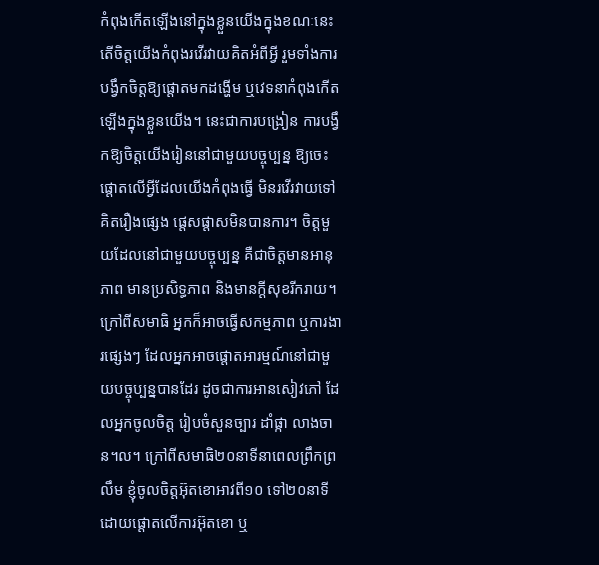កំពុងកើតឡើងនៅក្នុងខ្លួនយើងក្នុងខណៈនេះ តើចិត្តយើងកំពុងរវើរវាយគិតអំពីអ្វី រួមទាំងការបង្វឹកចិត្តឱ្យផ្តោតមកដង្ហើម ឬវេទនាកំពុងកើតឡើងក្នុងខ្លួនយើង។ នេះជាការបង្រៀន ការបង្វឹកឱ្យចិត្តយើងរៀននៅជាមួយបច្ចុប្បន្ន ឱ្យចេះផ្តោតលើអ្វីដែលយើងកំពុងធ្វើ មិនរវើរវាយទៅគិតរឿងផ្សេង ផ្តេសផ្តាសមិនបានការ។ ចិត្តមួយដែលនៅជាមួយបច្ចុប្បន្ន គឺជាចិត្តមានអានុភាព មានប្រសិទ្ធភាព និងមានក្តីសុខរីករាយ។ ក្រៅពីសមាធិ អ្នកក៏អាចធ្វើសកម្មភាព ឬការងារផ្សេងៗ ដែលអ្នកអាចផ្តោតអារម្មណ៍នៅជាមួយបច្ចុប្បន្នបានដែរ ដូចជាការអានសៀវភៅ ដែលអ្នកចូលចិត្ត រៀបចំសួនច្បារ ដាំផ្កា លាងចាន។ល។ ក្រៅពីសមាធិ២០នាទីនាពេលព្រឹកព្រលឹម ខ្ញុំចូលចិត្តអ៊ុតខោអាវពី១០ ទៅ២០នាទី ដោយផ្តោតលើការអ៊ុតខោ ឬ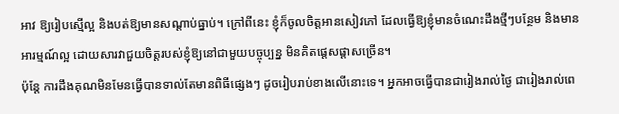អាវ ឱ្យរៀបស្មើល្អ និងបត់ឱ្យមានសណ្តាប់ធ្នាប់។ ក្រៅពីនេះ ខ្ញុំក៏ចូលចិត្តអានសៀវភៅ ដែលធ្វើឱ្យខ្ញុំមានចំណេះដឹងថ្មីៗបន្ថែម និងមានអារម្មណ៍ល្អ ដោយសារវាជួយចិត្តរបស់ខ្ញុំឱ្យនៅជាមួយបច្ចុប្បន្ន មិនគិតផ្តេសផ្តាសច្រើន។
ប៉ុន្តែ ការដឹងគុណមិនមែនធ្វើបានទាល់តែមានពិធីផ្សេងៗ ដូចរៀបរាប់ខាងលើនោះទេ។ អ្នកអាចធ្វើបានជារៀងរាល់ថ្ងៃ ជារៀងរាល់ពេ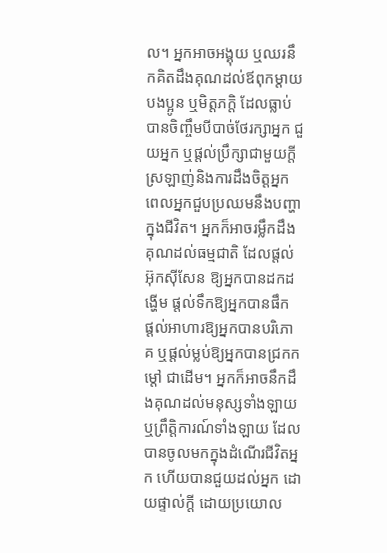ល។ អ្នកអាចអង្គុយ ឬឈរនឹកគិតដឹងគុណដល់ឪពុកម្តាយ បងប្អូន ឬមិត្តភក្តិ ដែលធ្លាប់បានចិញ្ចឹមបីបាច់ថែរក្សាអ្នក ជួយអ្នក ឬផ្តល់ប្រឹក្សាជាមួយក្តីស្រឡាញ់និងការដឹងចិត្តអ្នក ពេលអ្នកជួបប្រឈមនឹងបញ្ហាក្នុងជីវិត។ អ្នកក៏អាចរម្លឹកដឹងគុណដល់ធម្មជាតិ ដែលផ្តល់អ៊ុកស៊ីសែន ឱ្យអ្នកបានដកដង្ហើម ផ្តល់ទឹកឱ្យអ្នកបានផឹក ផ្តល់អាហារឱ្យអ្នកបានបរិភោគ ឬផ្តល់ម្លប់ឱ្យអ្នកបានជ្រកកម្តៅ ជាដើម។ អ្នកក៏អាចនឹកដឹងគុណដល់មនុស្សទាំងឡាយ ឬព្រឹត្តិការណ៍ទាំងឡាយ ដែលបានចូលមកក្នុងដំណើរជីវិតអ្នក ហើយបានជួយដល់អ្នក ដោយផ្ទាល់ក្តី ដោយប្រយោល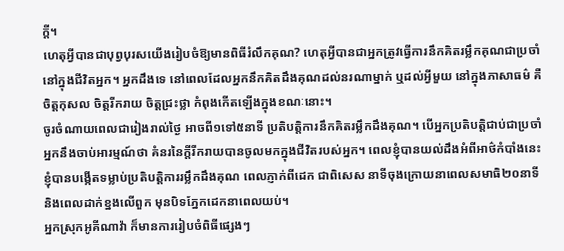ក្តី។
ហេតុអ្វីបានជាបុព្វបុរសយើងរៀបចំឱ្យមានពិធីរំលឹកគុណ? ហេតុអ្វីបានជាអ្នកត្រូវធ្វើការនឹកគិតរម្លឹកគុណជាប្រចាំ នៅក្នុងជីវិតអ្នក។ អ្នកដឹងទេ នៅពេលដែលអ្នកនឹកគិតដឹងគុណដល់នរណាម្នាក់ ឬដល់អ្វីមួយ នៅក្នុងភាសាធម៌ គឺចិត្តកុសល ចិត្តរីករាយ ចិត្តជ្រះថ្លា កំពុងកើតឡើងក្នុងខណៈនោះ។
ចូរចំណាយពេលជារៀងរាល់ថ្ងៃ អាចពី១ទៅ៥នាទី ប្រតិបត្តិការនឹកគិតរម្លឹកដឹងគុណ។ បើអ្នកប្រតិបត្តិជាប់ជាប្រចាំ អ្នកនឹងចាប់អារម្មណ៍ថា គំនរនៃក្តីរីករាយបានចូលមកក្នុងជីវិតរបស់អ្នក។ ពេលខ្ញុំបានយល់ដឹងអំពីអាថ៌កំបាំងនេះ ខ្ញុំបានបង្កើតទម្លាប់ប្រតិបត្តិការរម្លឹកដឹងគុណ ពេលភ្ញាក់ពីដេក ជាពិសេស នាទីចុងក្រោយនាពេលសមាធិ២០នាទី និងពេលដាក់ខ្នងលើពួក មុនបិទភ្នែកដេកនាពេលយប់។
អ្នកស្រុកអូគីណាវ៉ា ក៏មានការរៀបចំពិធីផ្សេងៗ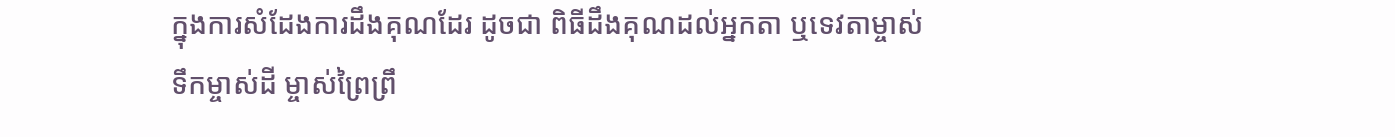ក្នុងការសំដែងការដឹងគុណដែរ ដូចជា ពិធីដឹងគុណដល់អ្នកតា ឬទេវតាម្ចាស់ទឹកម្ចាស់ដី ម្ចាស់ព្រៃព្រឹ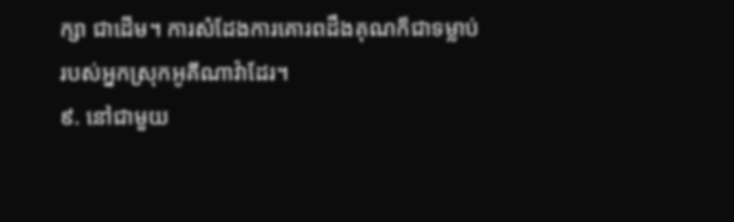ក្សា ជាដើម។ ការសំដែងការគោរពដឹងគុណក៏ជាទម្លាប់របស់អ្នកស្រុកអូគីណាវ៉ាដែរ។
៩. នៅជាមួយ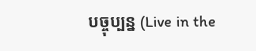បច្ចុប្បន្ន (Live in the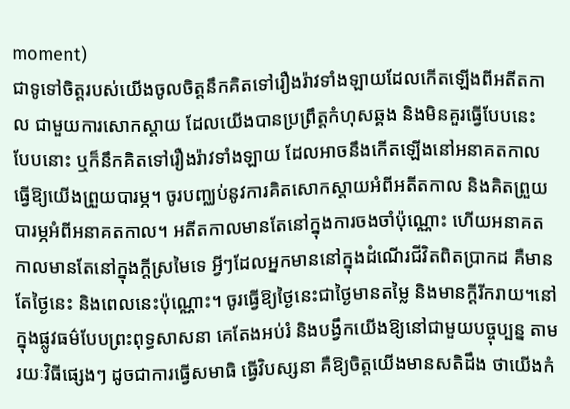moment)
ជាទូទៅចិត្តរបស់យើងចូលចិត្តនឹកគិតទៅរឿងរ៉ាវទាំងឡាយដែលកើតឡើងពីអតីតកាល ជាមួយការសោកស្តាយ ដែលយើងបានប្រព្រឹត្តកំហុសឆ្គង និងមិនគួរធ្វើបែបនេះ បែបនោះ ឬក៏នឹកគិតទៅរឿងរ៉ាវទាំងឡាយ ដែលអាចនឹងកើតឡើងនៅអនាគតកាលធ្វើឱ្យយើងព្រួយបារម្ភ។ ចូរបញ្ឈប់នូវការគិតសោកស្តាយអំពីអតីតកាល និងគិតព្រួយបារម្ភអំពីអនាគតកាល។ អតីតកាលមានតែនៅក្នុងការចងចាំប៉ុណ្ណោះ ហើយអនាគតកាលមានតែនៅក្នុងក្តីស្រមៃទេ អ្វីៗដែលអ្នកមាននៅក្នុងដំណើរជីវិតពិតប្រាកដ គឺមានតែថ្ងៃនេះ និងពេលនេះប៉ុណ្ណោះ។ ចូរធ្វើឱ្យថ្ងៃនេះជាថ្ងៃមានតម្លៃ និងមានក្តីរីករាយ។នៅក្នុងផ្លូវធម៌បែបព្រះពុទ្ធសាសនា គេតែងអប់រំ និងបង្វឹកយើងឱ្យនៅជាមួយបច្ចុប្បន្ន តាមរយៈវិធីផ្សេងៗ ដូចជាការធ្វើសមាធិ ធ្វើវិបស្សនា គឺឱ្យចិត្តយើងមានសតិដឹង ថាយើងកំ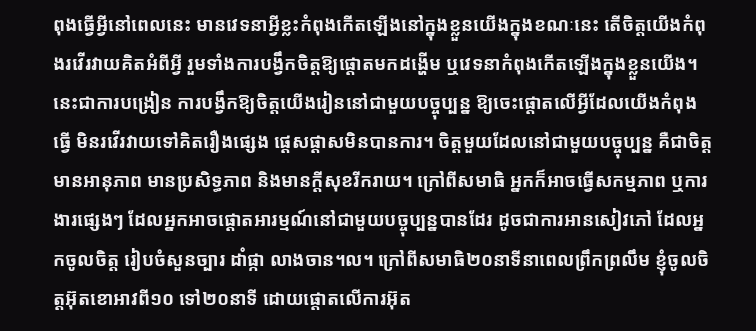ពុងធ្វើអ្វីនៅពេលនេះ មានវេទនាអ្វីខ្លះកំពុងកើតឡើងនៅក្នុងខ្លួនយើងក្នុងខណៈនេះ តើចិត្តយើងកំពុងរវើរវាយគិតអំពីអ្វី រួមទាំងការបង្វឹកចិត្តឱ្យផ្តោតមកដង្ហើម ឬវេទនាកំពុងកើតឡើងក្នុងខ្លួនយើង។ នេះជាការបង្រៀន ការបង្វឹកឱ្យចិត្តយើងរៀននៅជាមួយបច្ចុប្បន្ន ឱ្យចេះផ្តោតលើអ្វីដែលយើងកំពុងធ្វើ មិនរវើរវាយទៅគិតរឿងផ្សេង ផ្តេសផ្តាសមិនបានការ។ ចិត្តមួយដែលនៅជាមួយបច្ចុប្បន្ន គឺជាចិត្តមានអានុភាព មានប្រសិទ្ធភាព និងមានក្តីសុខរីករាយ។ ក្រៅពីសមាធិ អ្នកក៏អាចធ្វើសកម្មភាព ឬការងារផ្សេងៗ ដែលអ្នកអាចផ្តោតអារម្មណ៍នៅជាមួយបច្ចុប្បន្នបានដែរ ដូចជាការអានសៀវភៅ ដែលអ្នកចូលចិត្ត រៀបចំសួនច្បារ ដាំផ្កា លាងចាន។ល។ ក្រៅពីសមាធិ២០នាទីនាពេលព្រឹកព្រលឹម ខ្ញុំចូលចិត្តអ៊ុតខោអាវពី១០ ទៅ២០នាទី ដោយផ្តោតលើការអ៊ុត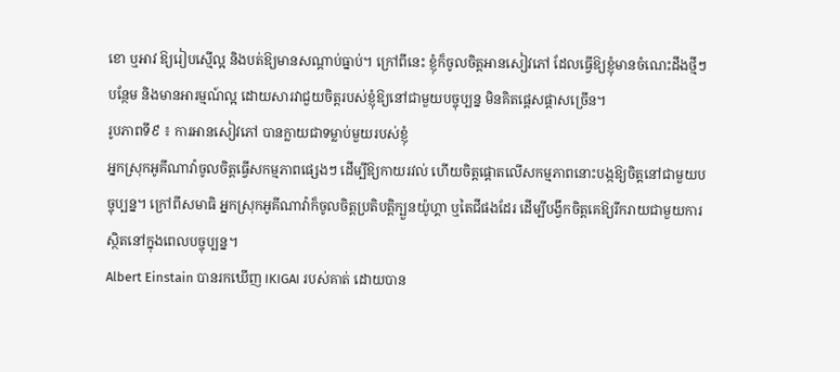ខោ ឬអាវ ឱ្យរៀបស្មើល្អ និងបត់ឱ្យមានសណ្តាប់ធ្នាប់។ ក្រៅពីនេះ ខ្ញុំក៏ចូលចិត្តអានសៀវភៅ ដែលធ្វើឱ្យខ្ញុំមានចំណេះដឹងថ្មីៗបន្ថែម និងមានអារម្មណ៍ល្អ ដោយសារវាជួយចិត្តរបស់ខ្ញុំឱ្យនៅជាមួយបច្ចុប្បន្ន មិនគិតផ្តេសផ្តាសច្រើន។
រូបភាពទី៩ ៖ ការអានសៀវភៅ បានក្លាយជាទម្លាប់មួយរបស់ខ្ញុំ
អ្នកស្រុកអូគីណាវ៉ាចូលចិត្តធ្វើសកម្មភាពផ្សេងៗ ដើម្បីឱ្យកាយរវល់ ហើយចិត្តផ្តោតលើសកម្មភាពនោះបង្កឱ្យចិត្តនៅជាមួយបច្ចុប្បន្ន។ ក្រៅពីសមាធិ អ្នកស្រុកអូគីណាវ៉ាក៏ចូលចិត្តប្រតិបត្តិក្បួនយ៉ូហ្គា ឬតៃជីផងដែរ ដើម្បីបង្វឹកចិត្តគេឱ្យរីករាយជាមួយការស្ថិតនៅក្នុងពេលបច្ចុប្បន្ន។
Albert Einstain បានរកឃើញ IKIGAI របស់គាត់ ដោយបាន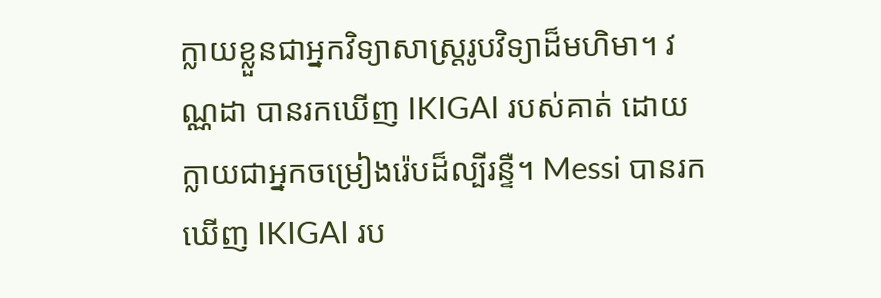ក្លាយខ្លួនជាអ្នកវិទ្យាសាស្រ្តរូបវិទ្យាដ៏មហិមា។ វណ្ណដា បានរកឃើញ IKIGAI របស់គាត់ ដោយក្លាយជាអ្នកចម្រៀងរ៉េបដ៏ល្បីរន្ទឺ។ Messi បានរកឃើញ IKIGAI រប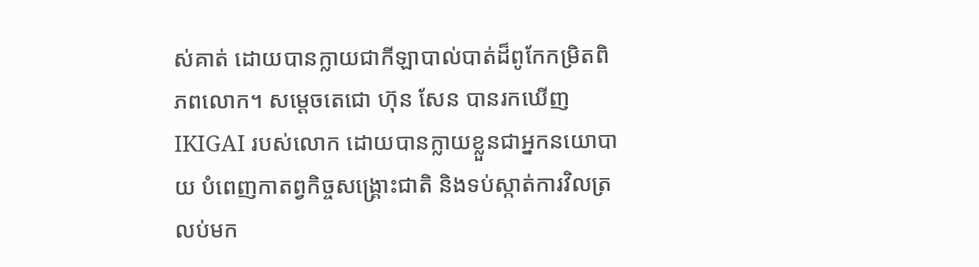ស់គាត់ ដោយបានក្លាយជាកីឡាបាល់បាត់ដ៏ពូកែកម្រិតពិភពលោក។ សម្តេចតេជោ ហ៊ុន សែន បានរកឃើញ IKIGAI របស់លោក ដោយបានក្លាយខ្លួនជាអ្នកនយោបាយ បំពេញកាតព្វកិច្ចសង្រ្គោះជាតិ និងទប់ស្កាត់ការវិលត្រលប់មក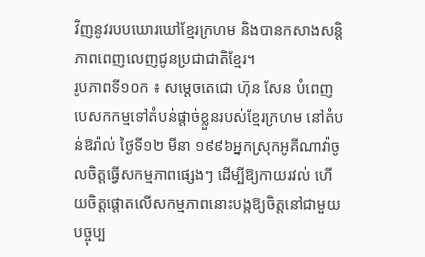វិញនូវរបបឃោរឃៅខ្មែរក្រហម និងបានកសាងសន្តិភាពពេញលេញជូនប្រជាជាតិខ្មែរ។
រូបភាពទី១០ក ៖ សម្តេចតេជោ ហ៊ុន សែន បំពេញបេសកកម្មទៅតំបន់ផ្តាច់ខ្លួនរបស់ខ្មែរក្រហម នៅតំបន់ឱរ៉ាល់ ថ្ងៃទី១២ មីនា ១៩៩៦អ្នកស្រុកអូគីណាវ៉ាចូលចិត្តធ្វើសកម្មភាពផ្សេងៗ ដើម្បីឱ្យកាយរវល់ ហើយចិត្តផ្តោតលើសកម្មភាពនោះបង្កឱ្យចិត្តនៅជាមួយបច្ចុប្ប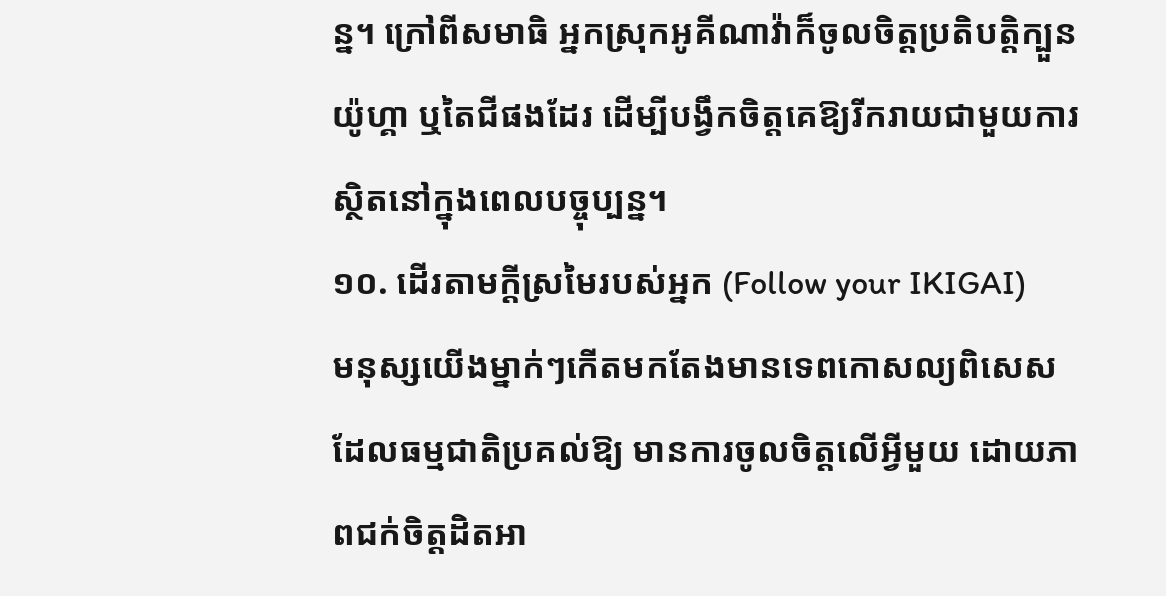ន្ន។ ក្រៅពីសមាធិ អ្នកស្រុកអូគីណាវ៉ាក៏ចូលចិត្តប្រតិបត្តិក្បួនយ៉ូហ្គា ឬតៃជីផងដែរ ដើម្បីបង្វឹកចិត្តគេឱ្យរីករាយជាមួយការស្ថិតនៅក្នុងពេលបច្ចុប្បន្ន។
១០. ដើរតាមក្តីស្រមៃរបស់អ្នក (Follow your IKIGAI)
មនុស្សយើងម្នាក់ៗកើតមកតែងមានទេពកោសល្យពិសេស ដែលធម្មជាតិប្រគល់ឱ្យ មានការចូលចិត្តលើអ្វីមួយ ដោយភាពជក់ចិត្តដិតអា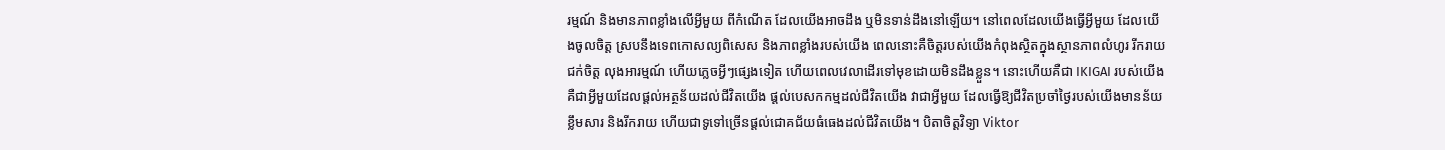រម្មណ៍ និងមានភាពខ្លាំងលើអ្វីមួយ ពីកំណើត ដែលយើងអាចដឹង ឬមិនទាន់ដឹងនៅឡើយ។ នៅពេលដែលយើងធ្វើអ្វីមួយ ដែលយើងចូលចិត្ត ស្របនឹងទេពកោសល្យពិសេស និងភាពខ្លាំងរបស់យើង ពេលនោះគឺចិត្តរបស់យើងកំពុងស្ថិតក្នុងស្ថានភាពលំហូរ រីករាយ ជក់ចិត្ត លុងអារម្មណ៍ ហើយភ្លេចអ្វីៗផ្សេងទៀត ហើយពេលវេលាដើរទៅមុខដោយមិនដឹងខ្លួន។ នោះហើយគឺជា IKIGAI របស់យើង គឺជាអ្វីមួយដែលផ្តល់អត្ថន័យដល់ជីវិតយើង ផ្តល់បេសកកម្មដល់ជីវិតយើង វាជាអ្វីមួយ ដែលធ្វើឱ្យជីវិតប្រចាំថ្ងៃរបស់យើងមានន័យខ្លឹមសារ និងរីករាយ ហើយជាទូទៅច្រើនផ្តល់ជោគជ័យធំធេងដល់ជីវិតយើង។ បិតាចិត្តវិទ្យា Viktor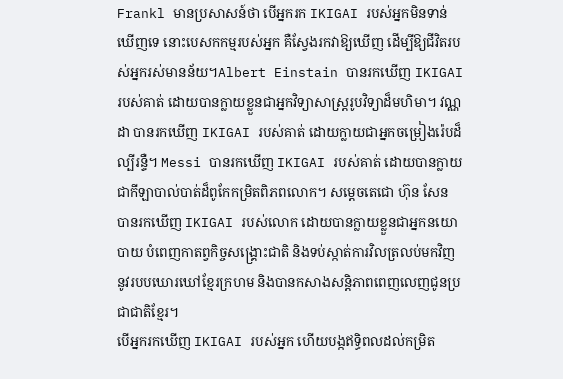Frankl មានប្រសាសន៍ថា បើអ្នករក IKIGAI របស់អ្នកមិនទាន់ឃើញទេ នោះបេសកកម្មរបស់អ្នក គឺស្វែងរកវាឱ្យឃើញ ដើម្បីឱ្យជីវិតរបស់អ្នករស់មានន័យ។Albert Einstain បានរកឃើញ IKIGAI របស់គាត់ ដោយបានក្លាយខ្លួនជាអ្នកវិទ្យាសាស្រ្តរូបវិទ្យាដ៏មហិមា។ វណ្ណដា បានរកឃើញ IKIGAI របស់គាត់ ដោយក្លាយជាអ្នកចម្រៀងរ៉េបដ៏ល្បីរន្ទឺ។ Messi បានរកឃើញ IKIGAI របស់គាត់ ដោយបានក្លាយជាកីឡាបាល់បាត់ដ៏ពូកែកម្រិតពិភពលោក។ សម្តេចតេជោ ហ៊ុន សែន បានរកឃើញ IKIGAI របស់លោក ដោយបានក្លាយខ្លួនជាអ្នកនយោបាយ បំពេញកាតព្វកិច្ចសង្រ្គោះជាតិ និងទប់ស្កាត់ការវិលត្រលប់មកវិញនូវរបបឃោរឃៅខ្មែរក្រហម និងបានកសាងសន្តិភាពពេញលេញជូនប្រជាជាតិខ្មែរ។
បើអ្នករកឃើញ IKIGAI របស់អ្នក ហើយបង្កឥទ្ធិពលដល់កម្រិត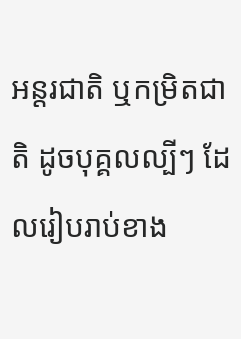អន្តរជាតិ ឬកម្រិតជាតិ ដូចបុគ្គលល្បីៗ ដែលរៀបរាប់ខាង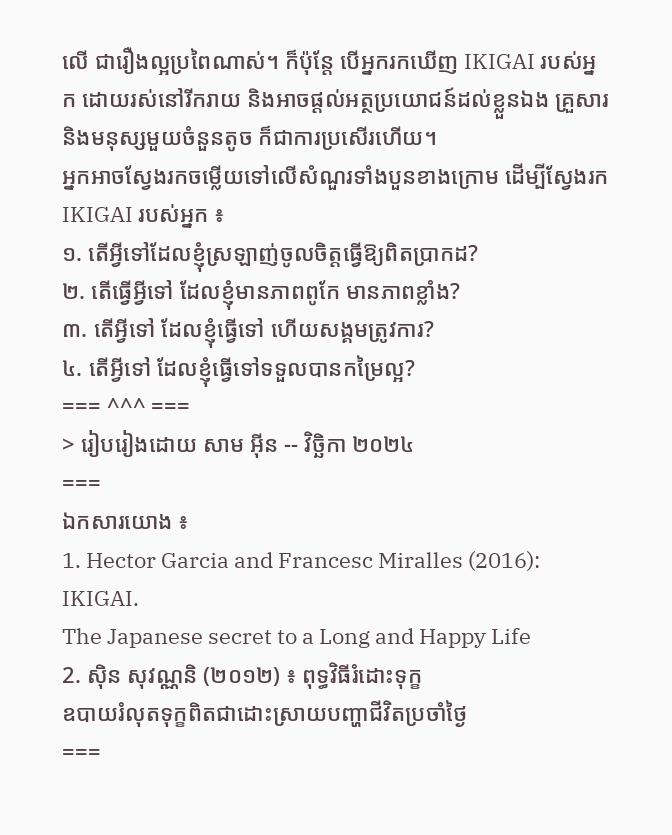លើ ជារឿងល្អប្រពៃណាស់។ ក៏ប៉ុន្តែ បើអ្នករកឃើញ IKIGAI របស់អ្នក ដោយរស់នៅរីករាយ និងអាចផ្តល់អត្ថប្រយោជន៍ដល់ខ្លួនឯង គ្រួសារ និងមនុស្សមួយចំនួនតូច ក៏ជាការប្រសើរហើយ។
អ្នកអាចស្វែងរកចម្លើយទៅលើសំណួរទាំងបួនខាងក្រោម ដើម្បីស្វែងរក IKIGAI របស់អ្នក ៖
១. តើអ្វីទៅដែលខ្ញុំស្រឡាញ់ចូលចិត្តធ្វើឱ្យពិតប្រាកដ?
២. តើធ្វើអ្វីទៅ ដែលខ្ញុំមានភាពពូកែ មានភាពខ្លាំង?
៣. តើអ្វីទៅ ដែលខ្ញុំធ្វើទៅ ហើយសង្គមត្រូវការ?
៤. តើអ្វីទៅ ដែលខ្ញុំធ្វើទៅទទួលបានកម្រៃល្អ?
=== ^^^ ===
> រៀបរៀងដោយ សាម អ៊ីន -- វិច្ឆិកា ២០២៤
===
ឯកសារយោង ៖
1. Hector Garcia and Francesc Miralles (2016): IKIGAI.
The Japanese secret to a Long and Happy Life
2. ស៊ិន សុវណ្ណនិ (២០១២) ៖ ពុទ្ធវិធីរំដោះទុក្ខ
ឧបាយរំលុតទុក្ខពិតជាដោះស្រាយបញ្ហាជីវិតប្រចាំថ្ងៃ
===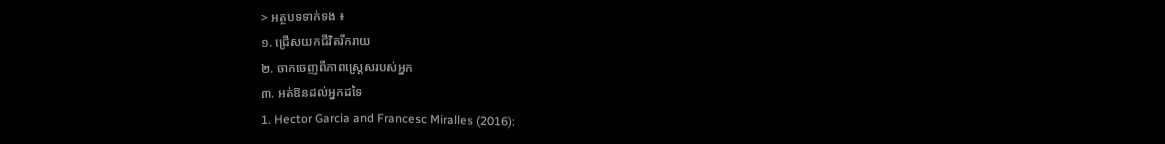> អត្ថបទទាក់ទង ៖
១. ជ្រើសយកជីវិតរីករាយ
២. ចាកចេញពីភាពស្រ្តេសរបស់អ្នក
៣. អត់ឱនដល់អ្នកដទៃ
1. Hector Garcia and Francesc Miralles (2016):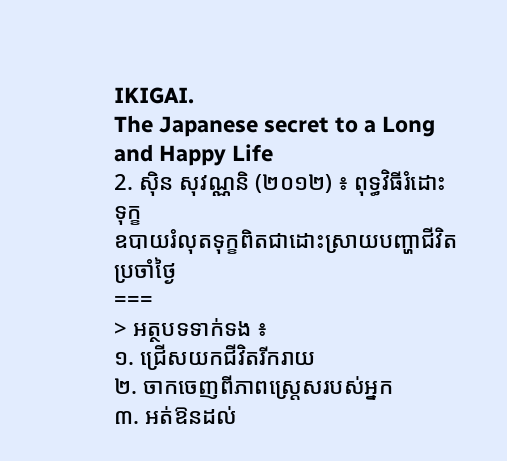IKIGAI.
The Japanese secret to a Long and Happy Life
2. ស៊ិន សុវណ្ណនិ (២០១២) ៖ ពុទ្ធវិធីរំដោះទុក្ខ
ឧបាយរំលុតទុក្ខពិតជាដោះស្រាយបញ្ហាជីវិតប្រចាំថ្ងៃ
===
> អត្ថបទទាក់ទង ៖
១. ជ្រើសយកជីវិតរីករាយ
២. ចាកចេញពីភាពស្រ្តេសរបស់អ្នក
៣. អត់ឱនដល់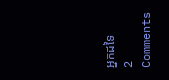អ្នកដទៃ
2 Comments